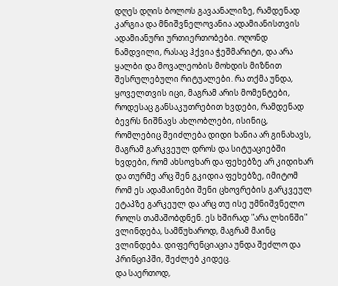დღეს დღის ბოლოს გავაანალიზე, რამდენად კარგია და მნიშვნელოვანია ადამიანისთვის ადამიანური ურთიერთობები. ოღონდ ნამდვილი, რასაც ჰქვია ჭეშმარიტი, და არა ყალბი და მოვალეობის მოხდის მიზნით შესრულებული რიტუალები. რა თქმა უნდა, ყოველთვის იცი, მაგრამ არის მომენტები, როდესაც განსაკუთრებით ხვდები, რამდენად ბევრს ნიშნავს ახლობლები, ისინიც, რომლებიც შეიძლება დიდი ხანია არ გინახავს, მაგრამ გარკვეულ დროს და სიტუაციებში ხვდები, რომ ახსოვხარ და ფეხებზე არ კიდიხარ და თურმე არც შენ გკიდია ფეხებზე, იმიტომ რომ ეს ადამაინები შენი ცხოვრების გარკვეულ ეტაპზე გარკეულ და არც თუ ისე უმნიშვნელო როლს თამაშობდნენ. ეს ხშირად "არა ლხინში" ვლინდება, სამწუხაროდ, მაგრამ მაინც ვლინდება. დიფერენციაცია უნდა შეძლო და პრინციპში, შეძლებ კიდეც.
და საერთოდ,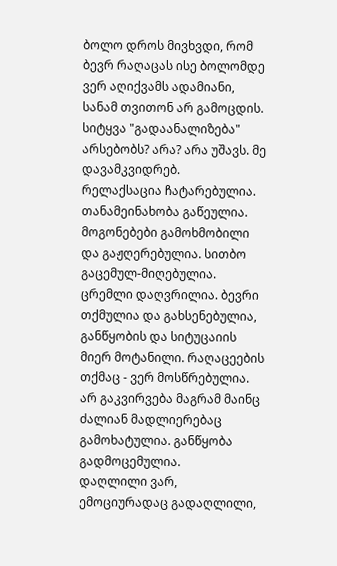ბოლო დროს მივხვდი, რომ ბევრ რაღაცას ისე ბოლომდე ვერ აღიქვამს ადამიანი, სანამ თვითონ არ გამოცდის.
სიტყვა "გადაანალიზება" არსებობს? არა? არა უშავს. მე დავამკვიდრებ.
რელაქსაცია ჩატარებულია. თანამეინახობა გაწეულია. მოგონებები გამოხმობილი და გაჟღერებულია. სითბო გაცემულ-მიღებულია. ცრემლი დაღვრილია. ბევრი თქმულია და გახსენებულია, განწყობის და სიტუცაიის მიერ მოტანილი. რაღაცეების თქმაც - ვერ მოსწრებულია. არ გაკვირვება მაგრამ მაინც ძალიან მადლიერებაც გამოხატულია. განწყობა გადმოცემულია.
დაღლილი ვარ, ემოციურადაც გადაღლილი,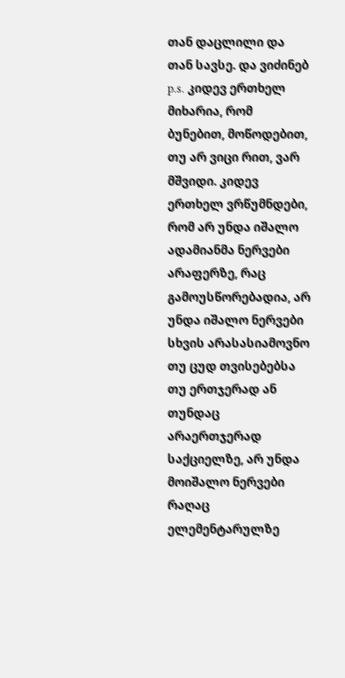თან დაცლილი და თან სავსე. და ვიძინებ
p.s. კიდევ ერთხელ მიხარია, რომ ბუნებით, მოწოდებით, თუ არ ვიცი რით, ვარ მშვიდი. კიდევ ერთხელ ვრწუმნდები, რომ არ უნდა იშალო ადამიანმა ნერვები არაფერზე, რაც გამოუსწორებადია, არ უნდა იშალო ნერვები სხვის არასასიამოვნო თუ ცუდ თვისებებსა თუ ერთჯერად ან თუნდაც არაერთჯერად საქციელზე, არ უნდა მოიშალო ნერვები რაღაც ელემენტარულზე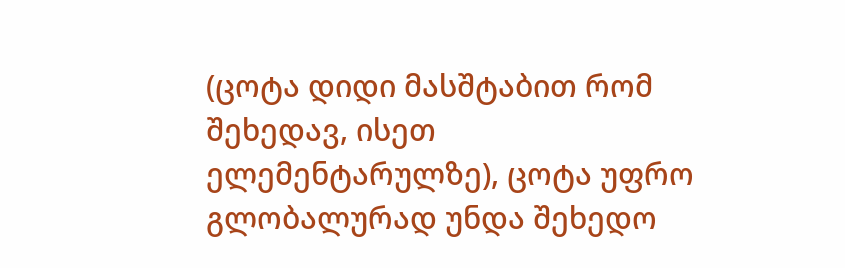(ცოტა დიდი მასშტაბით რომ შეხედავ, ისეთ ელემენტარულზე), ცოტა უფრო გლობალურად უნდა შეხედო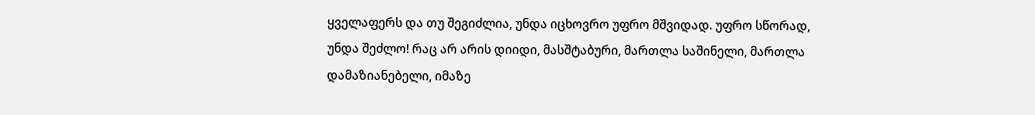ყველაფერს და თუ შეგიძლია, უნდა იცხოვრო უფრო მშვიდად. უფრო სწორად, უნდა შეძლო! რაც არ არის დიიდი, მასშტაბური, მართლა საშინელი, მართლა დამაზიანებელი, იმაზე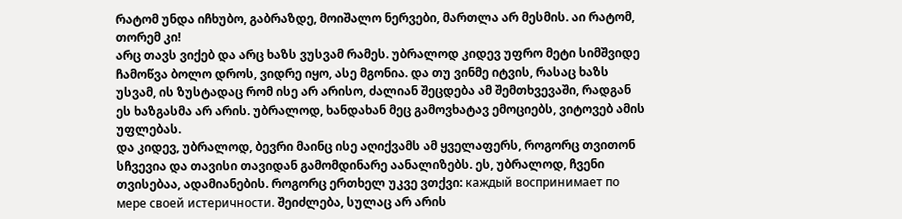რატომ უნდა იჩხუბო, გაბრაზდე, მოიშალო ნერვები, მართლა არ მესმის. აი რატომ, თორემ კი!
არც თავს ვიქებ და არც ხაზს ვუსვამ რამეს. უბრალოდ კიდევ უფრო მეტი სიმშვიდე ჩამოწვა ბოლო დროს, ვიდრე იყო, ასე მგონია. და თუ ვინმე იტვის, რასაც ხაზს უსვამ, ის ზუსტადაც რომ ისე არ არისო, ძალიან შეცდება ამ შემთხვევაში, რადგან ეს ხაზგასმა არ არის. უბრალოდ, ხანდახან მეც გამოვხატავ ემოციებს, ვიტოვებ ამის უფლებას.
და კიდევ, უბრალოდ, ბევრი მაინც ისე აღიქვამს ამ ყველაფერს, როგორც თვითონ სჩვევია და თავისი თავიდან გამომდინარე აანალიზებს. ეს, უბრალოდ, ჩვენი თვისებაა, ადამიანების. როგორც ერთხელ უკვე ვთქვი: каждый воспринимает по мере своей истеричности. შეიძლება, სულაც არ არის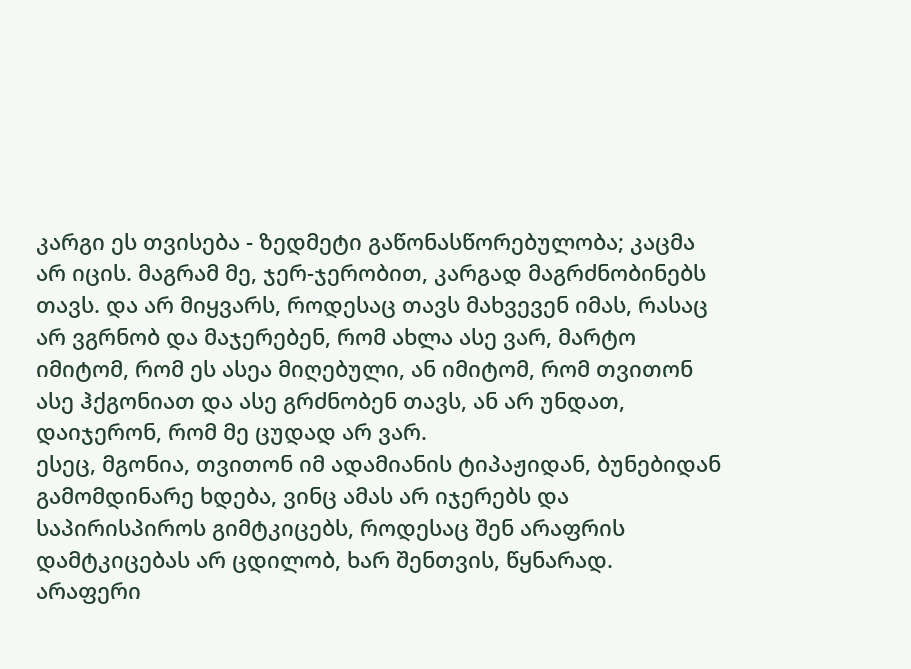კარგი ეს თვისება - ზედმეტი გაწონასწორებულობა; კაცმა არ იცის. მაგრამ მე, ჯერ-ჯერობით, კარგად მაგრძნობინებს თავს. და არ მიყვარს, როდესაც თავს მახვევენ იმას, რასაც არ ვგრნობ და მაჯერებენ, რომ ახლა ასე ვარ, მარტო იმიტომ, რომ ეს ასეა მიღებული, ან იმიტომ, რომ თვითონ ასე ჰქგონიათ და ასე გრძნობენ თავს, ან არ უნდათ, დაიჯერონ, რომ მე ცუდად არ ვარ.
ესეც, მგონია, თვითონ იმ ადამიანის ტიპაჟიდან, ბუნებიდან გამომდინარე ხდება, ვინც ამას არ იჯერებს და საპირისპიროს გიმტკიცებს, როდესაც შენ არაფრის დამტკიცებას არ ცდილობ, ხარ შენთვის, წყნარად.
არაფერი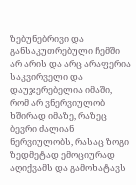ზებუნებრივი და განსაკუთრებული ჩემში არ არის და არც არაფერია საკვირველი და დაუჯერებელია იმაში, რომ არ ვნერვიულობ ხშირად იმაზე, რაზეც ბევრი ძალიან ნერვიულობს, რასაც ზოგი ზედმეტად ემოციურად აღიქვამს და გამოხატავს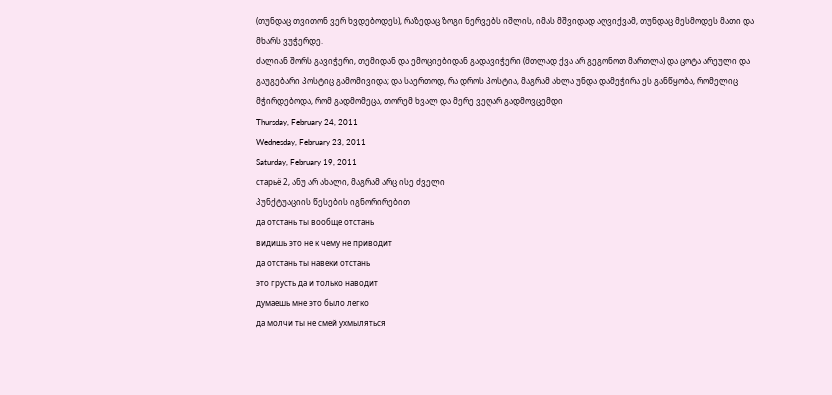(თუნდაც თვითონ ვერ ხვდებოდეს), რაზედაც ზოგი ნერვებს იშლის, იმას მშვიდად აღვიქვამ, თუნდაც მესმოდეს მათი და მხარს ვუჭერდე.
ძალიან შორს გავიჭერი, თემიდან და ემოციებიდან გადავიჭერი (მთლად ქვა არ გეგონოთ მართლა) და ცოტა არეული და გაუგებარი პოსტიც გამომივიდა; და საერთოდ, რა დროს პოსტია, მაგრამ ახლა უნდა დამეჭირა ეს განწყობა, რომელიც მჭირდებოდა, რომ გადმომეცა, თორემ ხვალ და მერე ვეღარ გადმოვცემდი
Thursday, February 24, 2011
Wednesday, February 23, 2011
Saturday, February 19, 2011
старьё 2, ანუ არ ახალი, მაგრამ არც ისე ძველი
პუნქტუაციის წესების იგნორირებით
да отстань ты вообще отстань
видишь это не к чему не приводит
да отстань ты навеки отстань
это грусть да и только наводит
думаешь мне это было легко
да молчи ты не смей ухмыляться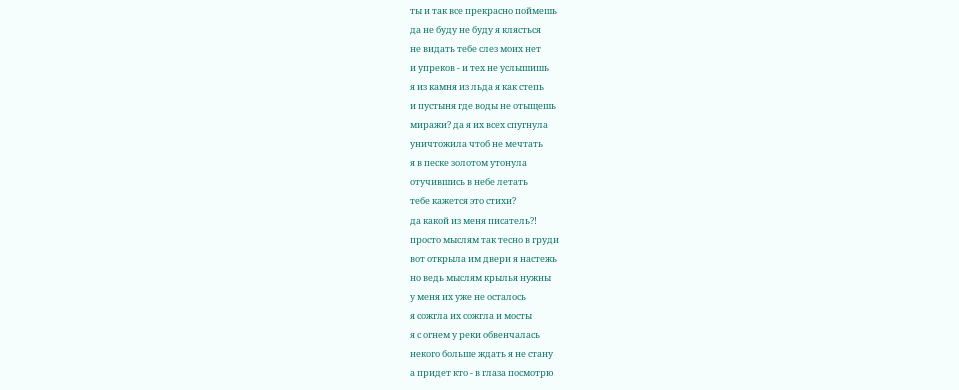ты и так все прекрасно поймешь
да не буду не буду я клясться
не видать тебе слез моих нет
и упреков - и тех не услышишь
я из камня из льда я как степь
и пустыня где воды не отыщешь
миражи? да я их всех спугнула
уничтожила чтоб не мечтать
я в песке золотом утонула
отучившись в небе летать
тебе кажется это стихи?
да какой из меня писатель?!
просто мыслям так тесно в груди
вот открыла им двери я настежь
но ведь мыслям крылья нужны
у меня их уже не осталось
я сожгла их сожгла и мосты
я с огнем у реки обвенчалась
некого больше ждать я не стану
а придет кто - в глаза посмотрю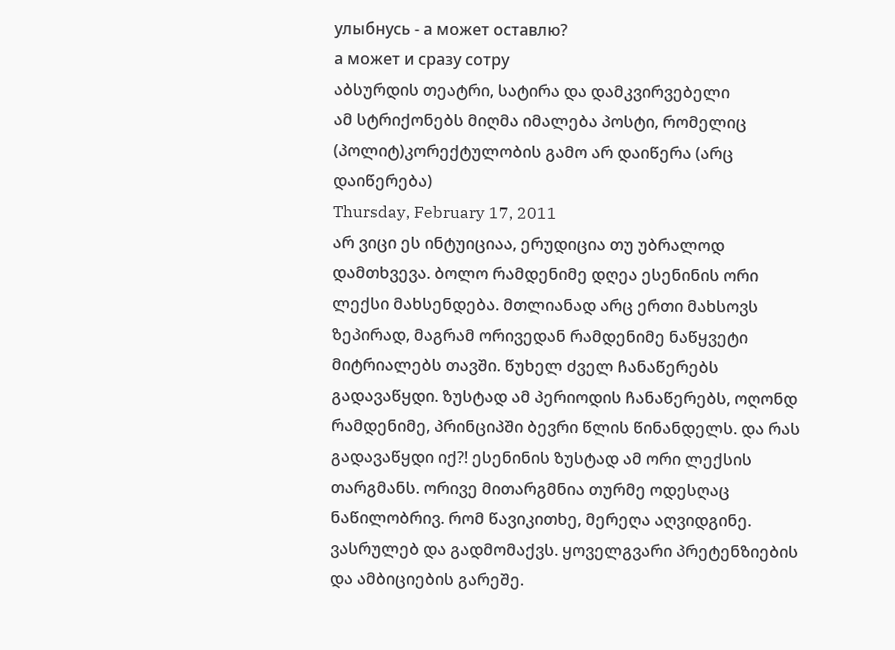улыбнусь - а может оставлю?
а может и сразу сотру
აბსურდის თეატრი, სატირა და დამკვირვებელი
ამ სტრიქონებს მიღმა იმალება პოსტი, რომელიც (პოლიტ)კორექტულობის გამო არ დაიწერა (არც დაიწერება)
Thursday, February 17, 2011
არ ვიცი ეს ინტუიციაა, ერუდიცია თუ უბრალოდ დამთხვევა. ბოლო რამდენიმე დღეა ესენინის ორი ლექსი მახსენდება. მთლიანად არც ერთი მახსოვს ზეპირად, მაგრამ ორივედან რამდენიმე ნაწყვეტი მიტრიალებს თავში. წუხელ ძველ ჩანაწერებს გადავაწყდი. ზუსტად ამ პერიოდის ჩანაწერებს, ოღონდ რამდენიმე, პრინციპში ბევრი წლის წინანდელს. და რას გადავაწყდი იქ?! ესენინის ზუსტად ამ ორი ლექსის თარგმანს. ორივე მითარგმნია თურმე ოდესღაც ნაწილობრივ. რომ წავიკითხე, მერეღა აღვიდგინე. ვასრულებ და გადმომაქვს. ყოველგვარი პრეტენზიების და ამბიციების გარეშე.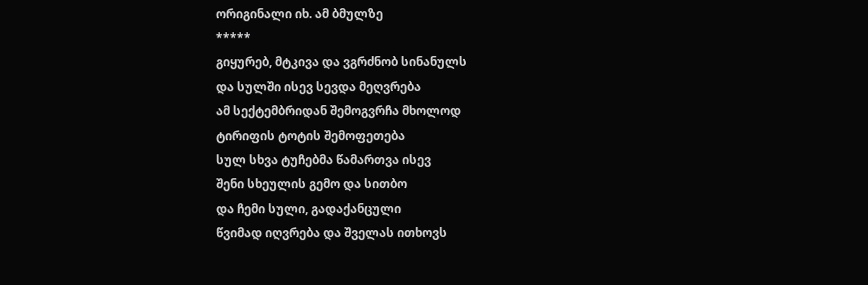ორიგინალი იხ. ამ ბმულზე
*****
გიყურებ, მტკივა და ვგრძნობ სინანულს
და სულში ისევ სევდა მეღვრება
ამ სექტემბრიდან შემოგვრჩა მხოლოდ
ტირიფის ტოტის შემოფეთება
სულ სხვა ტუჩებმა წამართვა ისევ
შენი სხეულის გემო და სითბო
და ჩემი სული, გადაქანცული
წვიმად იღვრება და შველას ითხოვს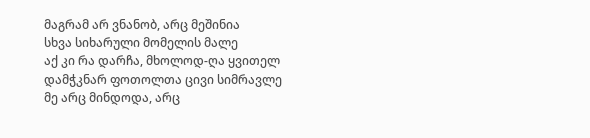მაგრამ არ ვნანობ, არც მეშინია
სხვა სიხარული მომელის მალე
აქ კი რა დარჩა, მხოლოდ-ღა ყვითელ
დამჭკნარ ფოთოლთა ცივი სიმრავლე
მე არც მინდოდა, არც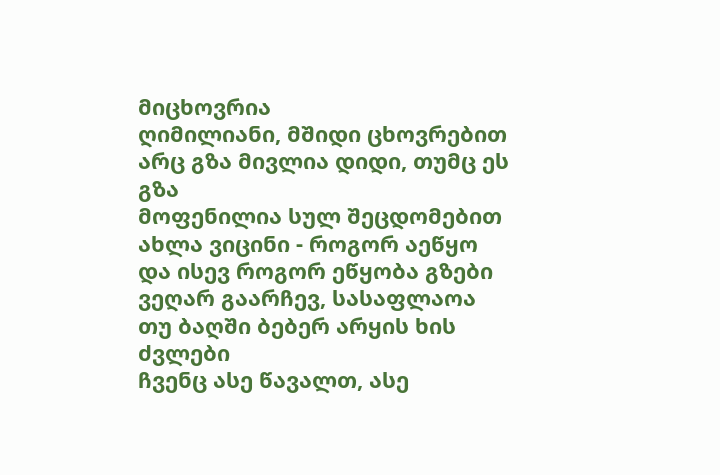მიცხოვრია
ღიმილიანი, მშიდი ცხოვრებით
არც გზა მივლია დიდი, თუმც ეს გზა
მოფენილია სულ შეცდომებით
ახლა ვიცინი - როგორ აეწყო
და ისევ როგორ ეწყობა გზები
ვეღარ გაარჩევ, სასაფლაოა
თუ ბაღში ბებერ არყის ხის ძვლები
ჩვენც ასე წავალთ, ასე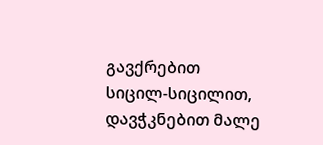გავქრებით
სიცილ-სიცილით, დავჭკნებით მალე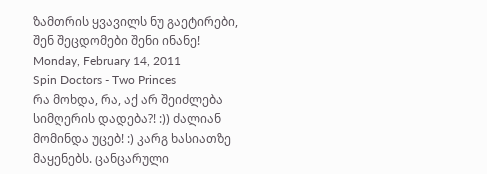ზამთრის ყვავილს ნუ გაეტირები,
შენ შეცდომები შენი ინანე!
Monday, February 14, 2011
Spin Doctors - Two Princes
რა მოხდა, რა, აქ არ შეიძლება სიმღერის დადება?! :)) ძალიან მომინდა უცებ! :) კარგ ხასიათზე მაყენებს. ცანცარული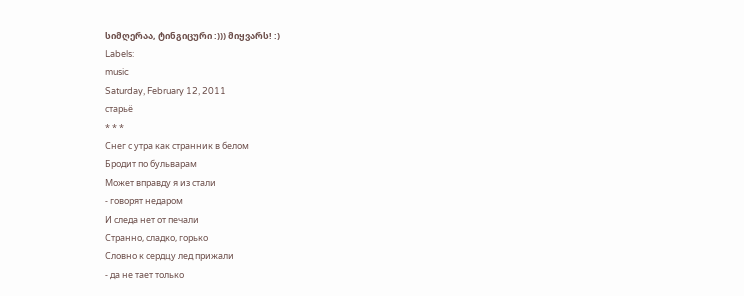სიმღერაა, ტინგიცური :))) მიყვარს! :)
Labels:
music
Saturday, February 12, 2011
старьё
* * *
Снег с утра как странник в белом
Бродит по бульварам
Может вправду я из стали
- говорят недаром
И следа нет от печали
Странно, сладко, горько
Словно к сердцу лед прижали
- да не тает только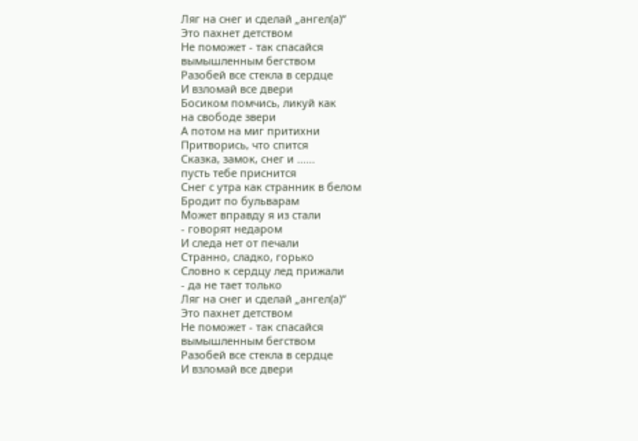Ляг на снег и сделай „ангел(а)“
Это пахнет детством
Не поможет - так спасайся
вымышленным бегством
Разобей все стекла в сердце
И взломай все двери
Босиком помчись, ликуй как
на свободе звери
А потом на миг притихни
Притворись, что спится
Сказка, замок, снег и ......
пусть тебе приснится
Снег с утра как странник в белом
Бродит по бульварам
Может вправду я из стали
- говорят недаром
И следа нет от печали
Странно, сладко, горько
Словно к сердцу лед прижали
- да не тает только
Ляг на снег и сделай „ангел(а)“
Это пахнет детством
Не поможет - так спасайся
вымышленным бегством
Разобей все стекла в сердце
И взломай все двери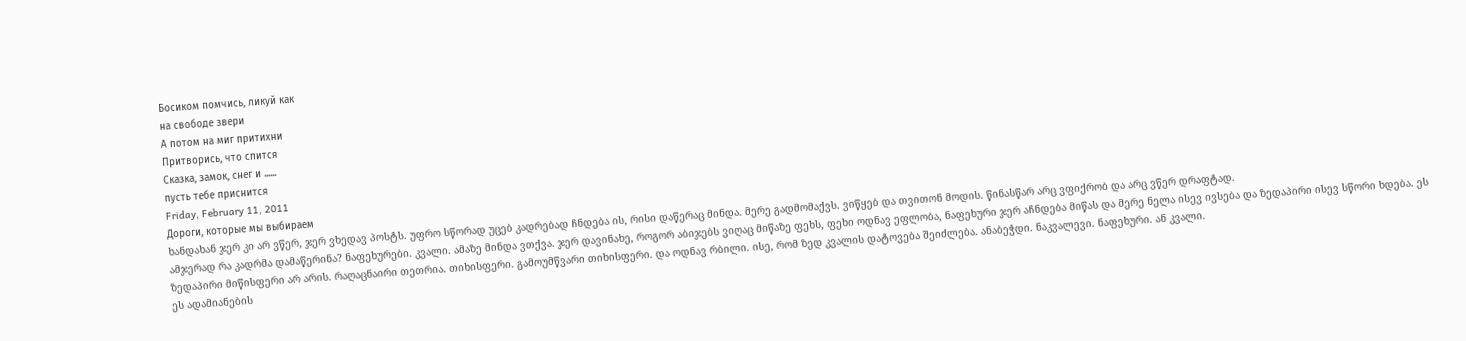Босиком помчись, ликуй как
на свободе звери
А потом на миг притихни
Притворись, что спится
Сказка, замок, снег и ......
пусть тебе приснится
Friday, February 11, 2011
Дороги, которые мы выбираем
ხანდახან ჯერ კი არ ვწერ, ჯერ ვხედავ პოსტს. უფრო სწორად უცებ კადრებად ჩნდება ის, რისი დაწერაც მინდა. მერე გადმომაქვს. ვიწყებ და თვითონ მოდის. წინასწარ არც ვფიქრობ და არც ვწერ დრაფტად.
ამჯერად რა კადრმა დამაწერინა? ნაფეხურები. კვალი. ამაზე მინდა ვთქვა. ჯერ დავინახე, როგორ აბიჯებს ვიღაც მიწაზე ფეხს, ფეხი ოდნავ ეფლობა, ნაფეხური ჯერ აჩნდება მიწას და მერე ნელა ისევ ივსება და ზედაპირი ისევ სწორი ხდება. ეს ზედაპირი მიწისფერი არ არის. რაღაცნაირი თეთრია. თიხისფერი. გამოუმწვარი თიხისფერი. და ოდნავ რბილი. ისე, რომ ზედ კვალის დატოვება შეიძლება. ანაბეჭდი. ნაკვალევი. ნაფეხური. ან კვალი.
ეს ადამიანების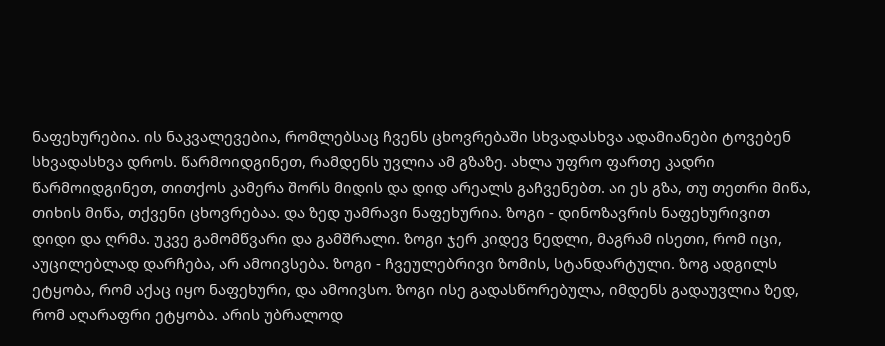ნაფეხურებია. ის ნაკვალევებია, რომლებსაც ჩვენს ცხოვრებაში სხვადასხვა ადამიანები ტოვებენ სხვადასხვა დროს. წარმოიდგინეთ, რამდენს უვლია ამ გზაზე. ახლა უფრო ფართე კადრი წარმოიდგინეთ, თითქოს კამერა შორს მიდის და დიდ არეალს გაჩვენებთ. აი ეს გზა, თუ თეთრი მიწა, თიხის მიწა, თქვენი ცხოვრებაა. და ზედ უამრავი ნაფეხურია. ზოგი - დინოზავრის ნაფეხურივით დიდი და ღრმა. უკვე გამომწვარი და გამშრალი. ზოგი ჯერ კიდევ ნედლი, მაგრამ ისეთი, რომ იცი, აუცილებლად დარჩება, არ ამოივსება. ზოგი - ჩვეულებრივი ზომის, სტანდარტული. ზოგ ადგილს ეტყობა, რომ აქაც იყო ნაფეხური, და ამოივსო. ზოგი ისე გადასწორებულა, იმდენს გადაუვლია ზედ, რომ აღარაფრი ეტყობა. არის უბრალოდ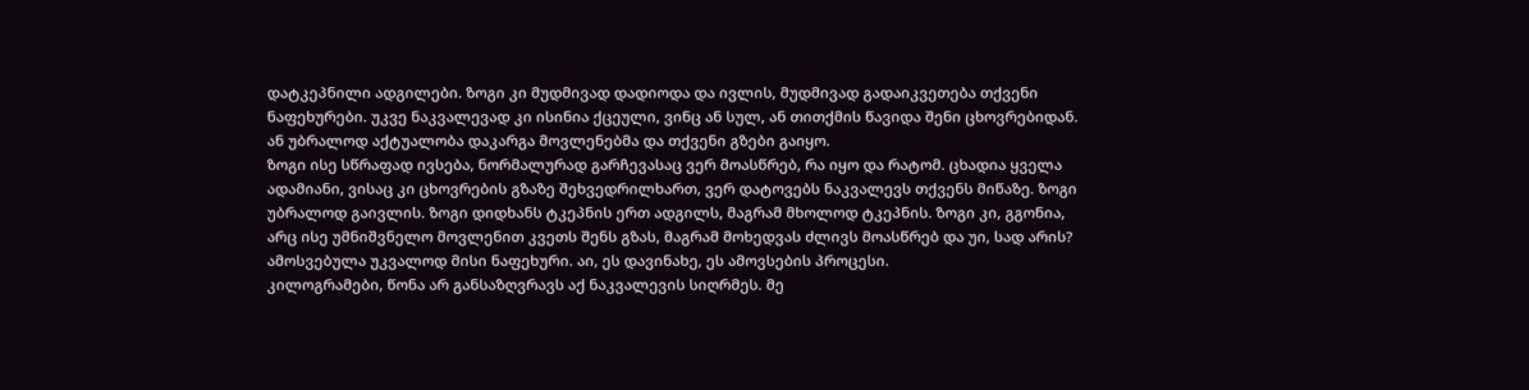დატკეპნილი ადგილები. ზოგი კი მუდმივად დადიოდა და ივლის, მუდმივად გადაიკვეთება თქვენი ნაფეხურები. უკვე ნაკვალევად კი ისინია ქცეული, ვინც ან სულ, ან თითქმის წავიდა შენი ცხოვრებიდან. ან უბრალოდ აქტუალობა დაკარგა მოვლენებმა და თქვენი გზები გაიყო.
ზოგი ისე სწრაფად ივსება, ნორმალურად გარჩევასაც ვერ მოასწრებ, რა იყო და რატომ. ცხადია ყველა ადამიანი, ვისაც კი ცხოვრების გზაზე შეხვედრილხართ, ვერ დატოვებს ნაკვალევს თქვენს მიწაზე. ზოგი უბრალოდ გაივლის. ზოგი დიდხანს ტკეპნის ერთ ადგილს, მაგრამ მხოლოდ ტკეპნის. ზოგი კი, გგონია, არც ისე უმნიშვნელო მოვლენით კვეთს შენს გზას, მაგრამ მოხედვას ძლივს მოასწრებ და უი, სად არის? ამოსვებულა უკვალოდ მისი ნაფეხური. აი, ეს დავინახე, ეს ამოვსების პროცესი.
კილოგრამები, წონა არ განსაზღვრავს აქ ნაკვალევის სიღრმეს. მე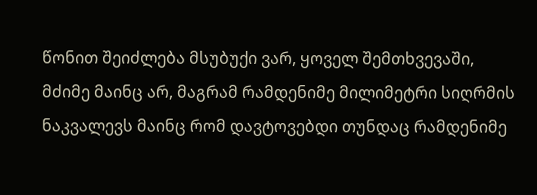წონით შეიძლება მსუბუქი ვარ, ყოველ შემთხვევაში, მძიმე მაინც არ, მაგრამ რამდენიმე მილიმეტრი სიღრმის ნაკვალევს მაინც რომ დავტოვებდი თუნდაც რამდენიმე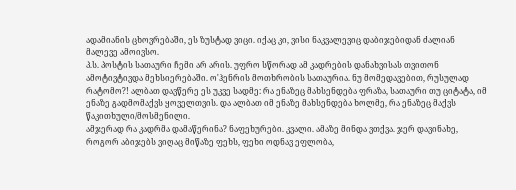ადამიანის ცხოვრებაში, ეს ზუსტად ვიცი. იქაც კი, ვისი ნაკვალევიც დაბიჯებიდან ძალიან მალევე ამოივსო.
პ.ს. პოსტის სათაური ჩემი არ არის. უფრო სწორად ამ კადრების დანახვისას თვითონ ამოტივტივდა მეხსიერებაში. ო'ჰენრის მოთხრობის სათაურია. ნუ მომედავებით, რუსულად რატომო?! ალბათ დავწერე ეს უკვე სადმე: რა ენაზეც მახსენდება ფრაზა, სათაური თუ ციტატა, იმ ენაზე გადმომაქვს ყოველთვის. და ალბათ იმ ენაზე მახსენდება ხოლმე, რა ენაზეც მაქვს წაკითხული/მოსმენილი.
ამჯერად რა კადრმა დამაწერინა? ნაფეხურები. კვალი. ამაზე მინდა ვთქვა. ჯერ დავინახე, როგორ აბიჯებს ვიღაც მიწაზე ფეხს, ფეხი ოდნავ ეფლობა,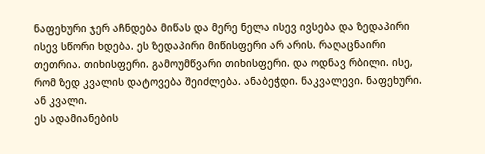ნაფეხური ჯერ აჩნდება მიწას და მერე ნელა ისევ ივსება და ზედაპირი ისევ სწორი ხდება. ეს ზედაპირი მიწისფერი არ არის. რაღაცნაირი თეთრია. თიხისფერი. გამოუმწვარი თიხისფერი. და ოდნავ რბილი. ისე, რომ ზედ კვალის დატოვება შეიძლება. ანაბეჭდი. ნაკვალევი. ნაფეხური. ან კვალი.
ეს ადამიანების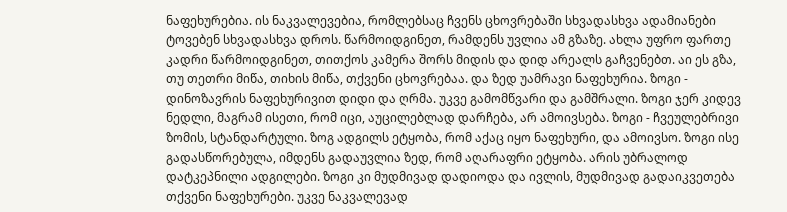ნაფეხურებია. ის ნაკვალევებია, რომლებსაც ჩვენს ცხოვრებაში სხვადასხვა ადამიანები ტოვებენ სხვადასხვა დროს. წარმოიდგინეთ, რამდენს უვლია ამ გზაზე. ახლა უფრო ფართე კადრი წარმოიდგინეთ, თითქოს კამერა შორს მიდის და დიდ არეალს გაჩვენებთ. აი ეს გზა, თუ თეთრი მიწა, თიხის მიწა, თქვენი ცხოვრებაა. და ზედ უამრავი ნაფეხურია. ზოგი - დინოზავრის ნაფეხურივით დიდი და ღრმა. უკვე გამომწვარი და გამშრალი. ზოგი ჯერ კიდევ ნედლი, მაგრამ ისეთი, რომ იცი, აუცილებლად დარჩება, არ ამოივსება. ზოგი - ჩვეულებრივი ზომის, სტანდარტული. ზოგ ადგილს ეტყობა, რომ აქაც იყო ნაფეხური, და ამოივსო. ზოგი ისე გადასწორებულა, იმდენს გადაუვლია ზედ, რომ აღარაფრი ეტყობა. არის უბრალოდ დატკეპნილი ადგილები. ზოგი კი მუდმივად დადიოდა და ივლის, მუდმივად გადაიკვეთება თქვენი ნაფეხურები. უკვე ნაკვალევად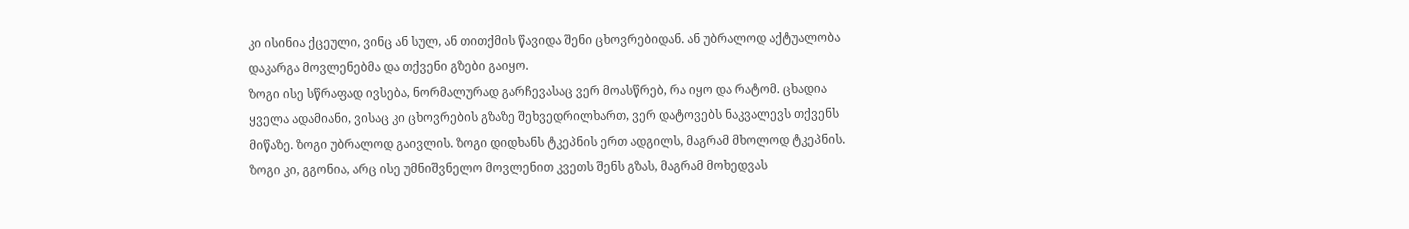კი ისინია ქცეული, ვინც ან სულ, ან თითქმის წავიდა შენი ცხოვრებიდან. ან უბრალოდ აქტუალობა დაკარგა მოვლენებმა და თქვენი გზები გაიყო.
ზოგი ისე სწრაფად ივსება, ნორმალურად გარჩევასაც ვერ მოასწრებ, რა იყო და რატომ. ცხადია ყველა ადამიანი, ვისაც კი ცხოვრების გზაზე შეხვედრილხართ, ვერ დატოვებს ნაკვალევს თქვენს მიწაზე. ზოგი უბრალოდ გაივლის. ზოგი დიდხანს ტკეპნის ერთ ადგილს, მაგრამ მხოლოდ ტკეპნის. ზოგი კი, გგონია, არც ისე უმნიშვნელო მოვლენით კვეთს შენს გზას, მაგრამ მოხედვას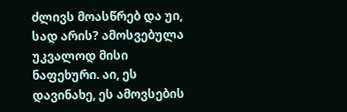ძლივს მოასწრებ და უი, სად არის? ამოსვებულა უკვალოდ მისი ნაფეხური. აი, ეს დავინახე, ეს ამოვსების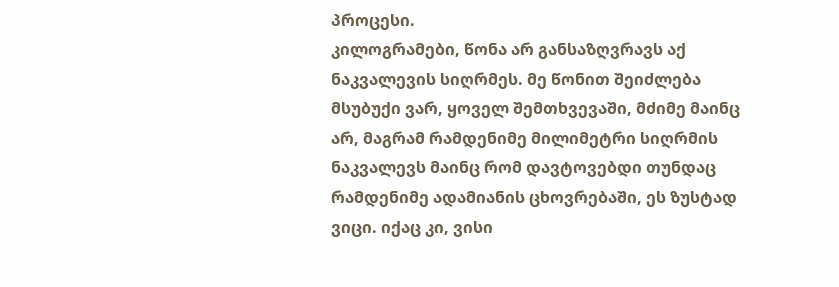პროცესი.
კილოგრამები, წონა არ განსაზღვრავს აქ ნაკვალევის სიღრმეს. მე წონით შეიძლება მსუბუქი ვარ, ყოველ შემთხვევაში, მძიმე მაინც არ, მაგრამ რამდენიმე მილიმეტრი სიღრმის ნაკვალევს მაინც რომ დავტოვებდი თუნდაც რამდენიმე ადამიანის ცხოვრებაში, ეს ზუსტად ვიცი. იქაც კი, ვისი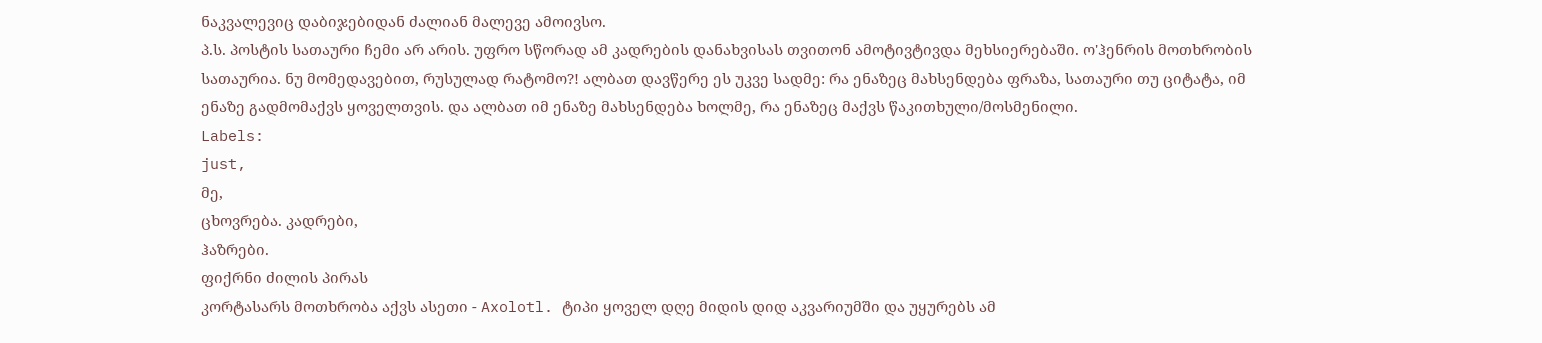ნაკვალევიც დაბიჯებიდან ძალიან მალევე ამოივსო.
პ.ს. პოსტის სათაური ჩემი არ არის. უფრო სწორად ამ კადრების დანახვისას თვითონ ამოტივტივდა მეხსიერებაში. ო'ჰენრის მოთხრობის სათაურია. ნუ მომედავებით, რუსულად რატომო?! ალბათ დავწერე ეს უკვე სადმე: რა ენაზეც მახსენდება ფრაზა, სათაური თუ ციტატა, იმ ენაზე გადმომაქვს ყოველთვის. და ალბათ იმ ენაზე მახსენდება ხოლმე, რა ენაზეც მაქვს წაკითხული/მოსმენილი.
Labels:
just,
მე,
ცხოვრება. კადრები,
ჰაზრები.
ფიქრნი ძილის პირას
კორტასარს მოთხრობა აქვს ასეთი - Axolotl. ტიპი ყოველ დღე მიდის დიდ აკვარიუმში და უყურებს ამ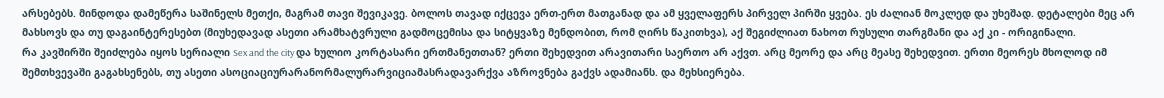არსებებს. მინდოდა დამეწერა საშინელს მეთქი, მაგრამ თავი შევიკავე. ბოლოს თავად იქცევა ერთ-ერთ მათგანად და ამ ყველაფერს პირველ პირში ყვება. ეს ძალიან მოკლედ და უხეშად. დეტალები მეც არ მახსოვს და თუ დაგაინტერესებთ (მიუხედავად ასეთი არამხატვრული გადმოცემისა და სიტყვაზე მენდობით, რომ ღირს წაკითხვა), აქ შეგიძლიათ ნახოთ რუსული თარგმანი და აქ კი - ორიგინალი.
რა კავშირში შეიძლება იყოს სერიალი Sex and the city და ხულიო კორტასარი ერთმანეთთან? ერთი შეხედვით არავითარი საერთო არ აქვთ. არც მეორე და არც მეასე შეხედვით. ერთი მეორეს მხოლოდ იმ შემთხვევაში გაგახსენებს, თუ ასეთი ასოციაციურარანორმალურარვიციამასრადავარქვა აზროვნება გაქვს ადამიანს. და მეხსიერება.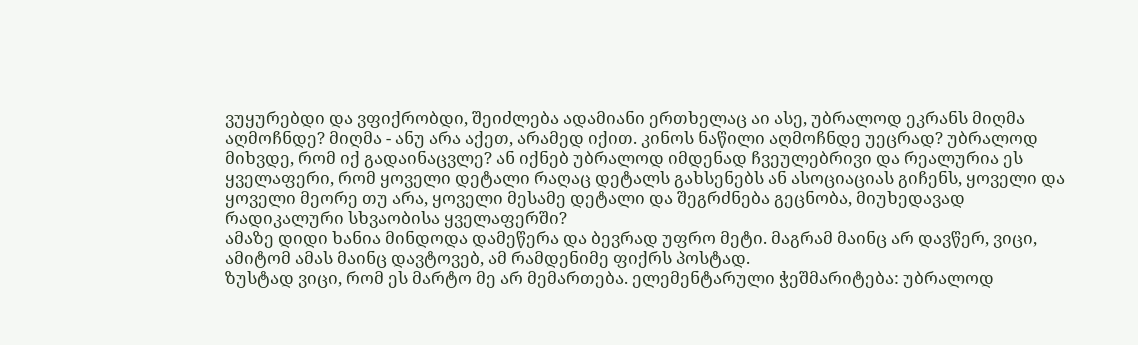ვუყურებდი და ვფიქრობდი, შეიძლება ადამიანი ერთხელაც აი ასე, უბრალოდ ეკრანს მიღმა აღმოჩნდე? მიღმა - ანუ არა აქეთ, არამედ იქით. კინოს ნაწილი აღმოჩნდე უეცრად? უბრალოდ მიხვდე, რომ იქ გადაინაცვლე? ან იქნებ უბრალოდ იმდენად ჩვეულებრივი და რეალურია ეს ყველაფერი, რომ ყოველი დეტალი რაღაც დეტალს გახსენებს ან ასოციაციას გიჩენს, ყოველი და ყოველი მეორე თუ არა, ყოველი მესამე დეტალი და შეგრძნება გეცნობა, მიუხედავად რადიკალური სხვაობისა ყველაფერში?
ამაზე დიდი ხანია მინდოდა დამეწერა და ბევრად უფრო მეტი. მაგრამ მაინც არ დავწერ, ვიცი, ამიტომ ამას მაინც დავტოვებ, ამ რამდენიმე ფიქრს პოსტად.
ზუსტად ვიცი, რომ ეს მარტო მე არ მემართება. ელემენტარული ჭეშმარიტება: უბრალოდ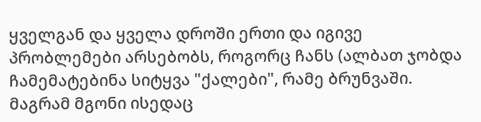ყველგან და ყველა დროში ერთი და იგივე პრობლემები არსებობს, როგორც ჩანს (ალბათ ჯობდა ჩამემატებინა სიტყვა "ქალები", რამე ბრუნვაში. მაგრამ მგონი ისედაც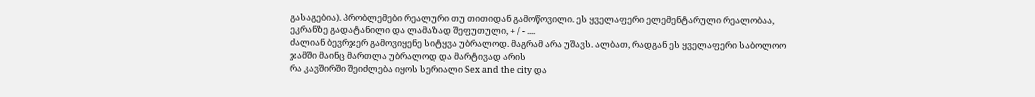გასაგებია). პრობლემები რეალური თუ თითიდან გამოწოვილი. ეს ყველაფერი ელემენტარული რეალობაა, ეკრანზე გადატანილი და ლამაზად შეფუთული, + / - ....
ძალიან ბევრჯერ გამოვიყენე სიტყვა უბრალოდ. მაგრამ არა უშავს. ალბათ, რადგან ეს ყველაფერი საბოლოო ჯამში მაინც მართლა უბრალოდ და მარტივად არის
რა კავშირში შეიძლება იყოს სერიალი Sex and the city და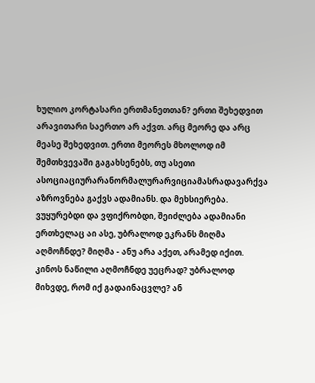ხულიო კორტასარი ერთმანეთთან? ერთი შეხედვით არავითარი საერთო არ აქვთ. არც მეორე და არც მეასე შეხედვით. ერთი მეორეს მხოლოდ იმ შემთხვევაში გაგახსენებს, თუ ასეთი ასოციაციურარანორმალურარვიციამასრადავარქვა აზროვნება გაქვს ადამიანს. და მეხსიერება.
ვუყურებდი და ვფიქრობდი, შეიძლება ადამიანი ერთხელაც აი ასე, უბრალოდ ეკრანს მიღმა აღმოჩნდე? მიღმა - ანუ არა აქეთ, არამედ იქით. კინოს ნაწილი აღმოჩნდე უეცრად? უბრალოდ მიხვდე, რომ იქ გადაინაცვლე? ან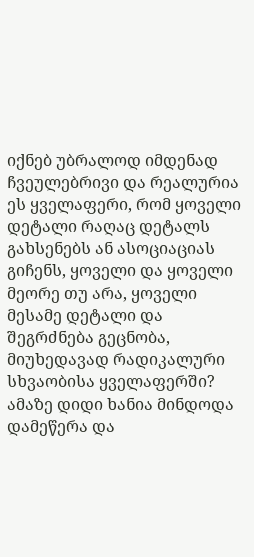იქნებ უბრალოდ იმდენად ჩვეულებრივი და რეალურია ეს ყველაფერი, რომ ყოველი დეტალი რაღაც დეტალს გახსენებს ან ასოციაციას გიჩენს, ყოველი და ყოველი მეორე თუ არა, ყოველი მესამე დეტალი და შეგრძნება გეცნობა, მიუხედავად რადიკალური სხვაობისა ყველაფერში?
ამაზე დიდი ხანია მინდოდა დამეწერა და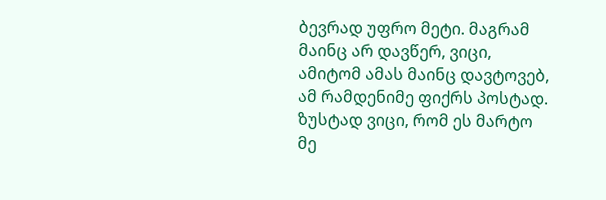ბევრად უფრო მეტი. მაგრამ მაინც არ დავწერ, ვიცი, ამიტომ ამას მაინც დავტოვებ, ამ რამდენიმე ფიქრს პოსტად.
ზუსტად ვიცი, რომ ეს მარტო მე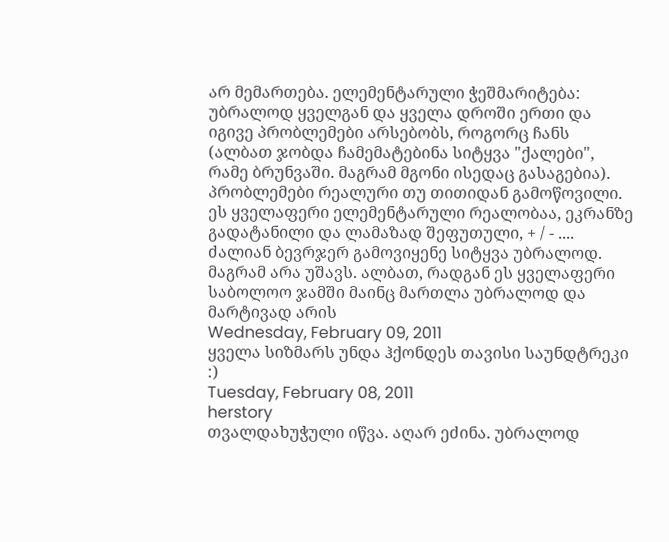არ მემართება. ელემენტარული ჭეშმარიტება: უბრალოდ ყველგან და ყველა დროში ერთი და იგივე პრობლემები არსებობს, როგორც ჩანს (ალბათ ჯობდა ჩამემატებინა სიტყვა "ქალები", რამე ბრუნვაში. მაგრამ მგონი ისედაც გასაგებია). პრობლემები რეალური თუ თითიდან გამოწოვილი. ეს ყველაფერი ელემენტარული რეალობაა, ეკრანზე გადატანილი და ლამაზად შეფუთული, + / - ....
ძალიან ბევრჯერ გამოვიყენე სიტყვა უბრალოდ. მაგრამ არა უშავს. ალბათ, რადგან ეს ყველაფერი საბოლოო ჯამში მაინც მართლა უბრალოდ და მარტივად არის
Wednesday, February 09, 2011
ყველა სიზმარს უნდა ჰქონდეს თავისი საუნდტრეკი :)
Tuesday, February 08, 2011
herstory
თვალდახუჭული იწვა. აღარ ეძინა. უბრალოდ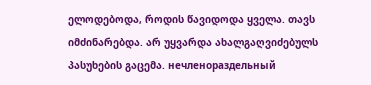ელოდებოდა, როდის წავიდოდა ყველა. თავს იმძინარებდა. არ უყვარდა ახალგაღვიძებულს პასუხების გაცემა. нечленораздельный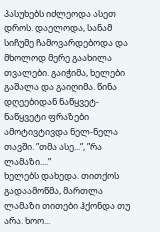პასუხებს იძლეოდა ასეთ დროს. დაელოდა, სანამ სიჩუმე ჩამოვარდებოდა და მხოლოდ მერე გაახილა თვალები. გაიჭიმა, ხელები გაშალა და გაიღიმა. წინა დღეებიდან ნაწყვეტ-ნაწყვეტი ფრაზები ამოტივტივდა ნელ-ნელა თავში. ”თმა ასე...”, ”რა ლამაზი....”
ხელებს დახედა. თითქოს გადაამოწმა, მართლა ლამაზი თითები ჰქონდა თუ არა. ხოო...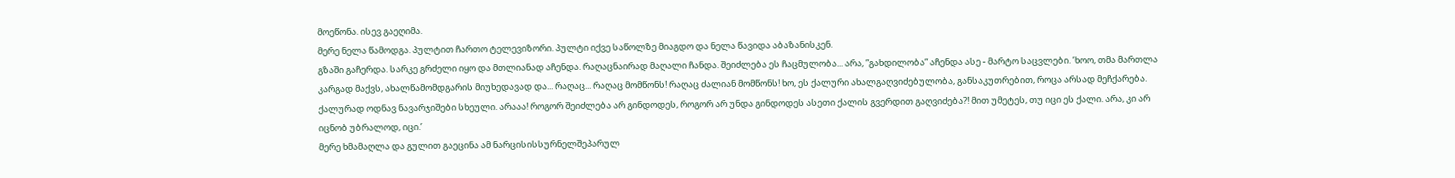მოეწონა. ისევ გაეღიმა.
მერე ნელა წამოდგა. პულტით ჩართო ტელევიზორი. პულტი იქვე საწოლზე მიაგდო და ნელა წავიდა აბაზანისკენ.
გზაში გაჩერდა. სარკე გრძელი იყო და მთლიანად აჩენდა. რაღაცნაირად მაღალი ჩანდა. შეიძლება ეს ჩაცმულობა... არა, ”გახდილობა” აჩენდა ასე - მარტო საცვლები. ’ხოო, თმა მართლა კარგად მაქვს, ახალწამომდგარის მიუხედავად და... რაღაც... რაღაც მომწონს! რაღაც ძალიან მომწონს! ხო, ეს ქალური ახალგაღვიძებულობა, განსაკუთრებით, როცა არსად მეჩქარება. ქალურად ოდნავ ნავარჯიშები სხეული. არააა! როგორ შეიძლება არ გინდოდეს, როგორ არ უნდა გინდოდეს ასეთი ქალის გვერდით გაღვიძება?! მით უმეტეს, თუ იცი ეს ქალი. არა, კი არ იცნობ უბრალოდ, იცი.’
მერე ხმამაღლა და გულით გაეცინა ამ ნარცისისსურნელშეპარულ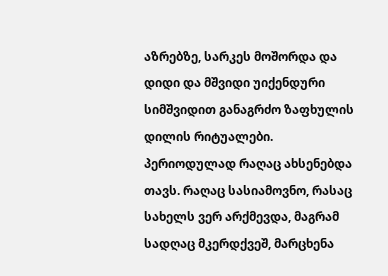აზრებზე, სარკეს მოშორდა და დიდი და მშვიდი უიქენდური სიმშვიდით განაგრძო ზაფხულის დილის რიტუალები.
პერიოდულად რაღაც ახსენებდა თავს. რაღაც სასიამოვნო, რასაც სახელს ვერ არქმევდა, მაგრამ სადღაც მკერდქვეშ, მარცხენა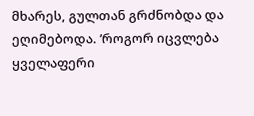მხარეს, გულთან გრძნობდა და ეღიმებოდა. ’როგორ იცვლება ყველაფერი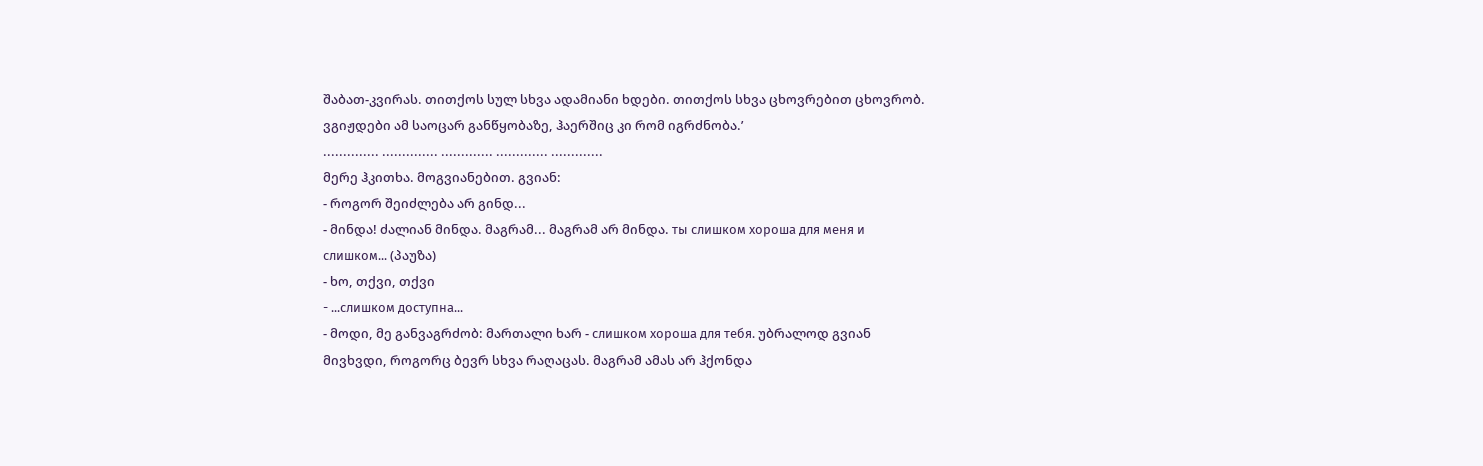შაბათ-კვირას. თითქოს სულ სხვა ადამიანი ხდები. თითქოს სხვა ცხოვრებით ცხოვრობ. ვგიჟდები ამ საოცარ განწყობაზე, ჰაერშიც კი რომ იგრძნობა.’
.............. .............. ............. ............. .............
მერე ჰკითხა. მოგვიანებით. გვიან:
- როგორ შეიძლება არ გინდ...
- მინდა! ძალიან მინდა. მაგრამ... მაგრამ არ მინდა. ты слишком хороша для меня и слишком... (პაუზა)
- ხო, თქვი, თქვი
- ...слишком доступна...
- მოდი, მე განვაგრძობ: მართალი ხარ - слишком хороша для тебя. უბრალოდ გვიან მივხვდი, როგორც ბევრ სხვა რაღაცას. მაგრამ ამას არ ჰქონდა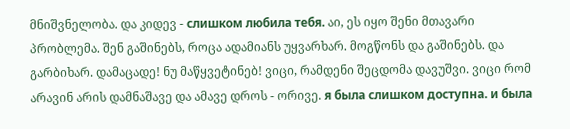მნიშვნელობა. და კიდევ - слишком любила тебя. აი, ეს იყო შენი მთავარი პრობლემა. შენ გაშინებს, როცა ადამიანს უყვარხარ. მოგწონს და გაშინებს. და გარბიხარ. დამაცადე! ნუ მაწყვეტინებ! ვიცი, რამდენი შეცდომა დავუშვი. ვიცი რომ არავინ არის დამნაშავე და ამავე დროს - ორივე. я была слишком доступна. и была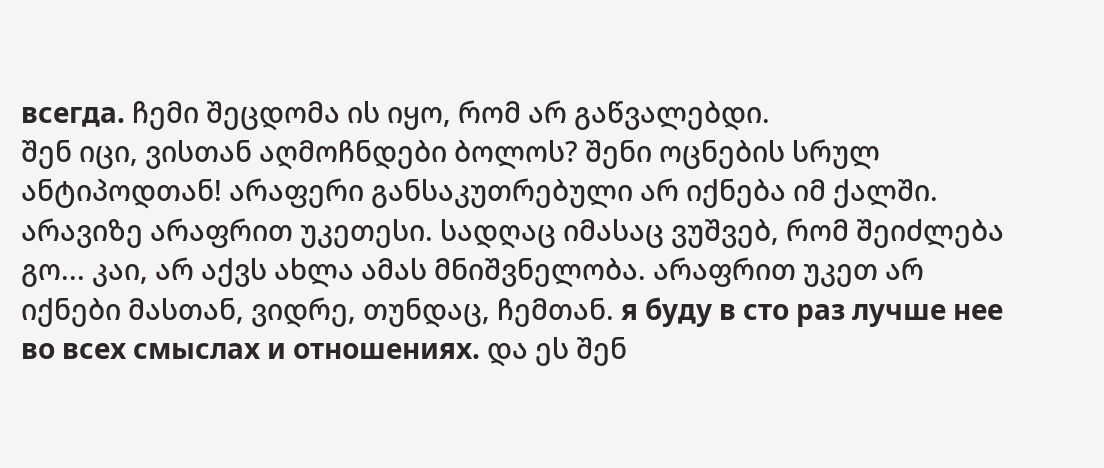всегда. ჩემი შეცდომა ის იყო, რომ არ გაწვალებდი.
შენ იცი, ვისთან აღმოჩნდები ბოლოს? შენი ოცნების სრულ ანტიპოდთან! არაფერი განსაკუთრებული არ იქნება იმ ქალში. არავიზე არაფრით უკეთესი. სადღაც იმასაც ვუშვებ, რომ შეიძლება გო... კაი, არ აქვს ახლა ამას მნიშვნელობა. არაფრით უკეთ არ იქნები მასთან, ვიდრე, თუნდაც, ჩემთან. я буду в сто раз лучше нее во всех смыслах и отношениях. და ეს შენ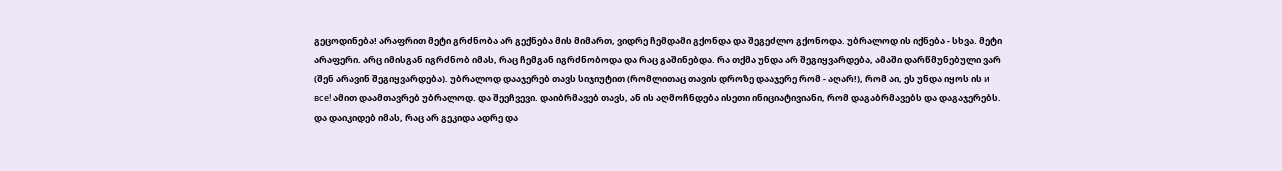გეცოდინება! არაფრით მეტი გრძნობა არ გექნება მის მიმართ, ვიდრე ჩემდამი გქონდა და შეგეძლო გქონოდა. უბრალოდ ის იქნება - სხვა. მეტი არაფერი. არც იმისგან იგრძნობ იმას, რაც ჩემგან იგრძნობოდა და რაც გაშინებდა. რა თქმა უნდა არ შეგიყვარდება, ამაში დარწმუნებული ვარ (შენ არავინ შეგიყვარდება). უბრალოდ დააჯერებ თავს სიჯიუტით (რომლითაც თავის დროზე დააჯერე რომ - აღარ!), რომ აი, ეს უნდა იყოს ის и все! ამით დაამთავრებ უბრალოდ. და შეეჩვევი. დაიბრმავებ თავს, ან ის აღმოჩნდება ისეთი ინიციატივიანი, რომ დაგაბრმავებს და დაგაჯერებს. და დაიკიდებ იმას, რაც არ გეკიდა ადრე და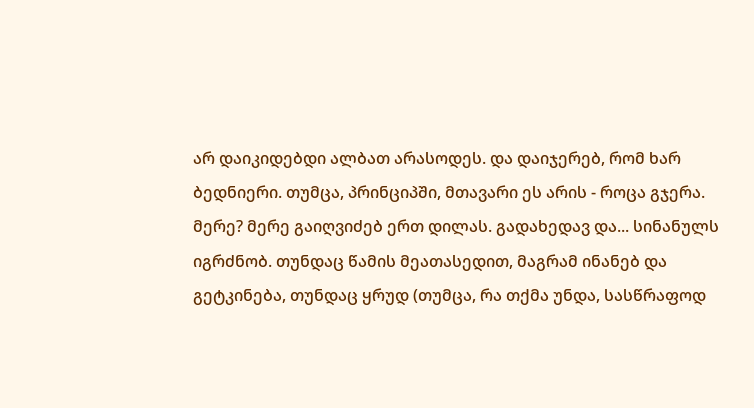არ დაიკიდებდი ალბათ არასოდეს. და დაიჯერებ, რომ ხარ ბედნიერი. თუმცა, პრინციპში, მთავარი ეს არის - როცა გჯერა.
მერე? მერე გაიღვიძებ ერთ დილას. გადახედავ და... სინანულს იგრძნობ. თუნდაც წამის მეათასედით, მაგრამ ინანებ და გეტკინება, თუნდაც ყრუდ (თუმცა, რა თქმა უნდა, სასწრაფოდ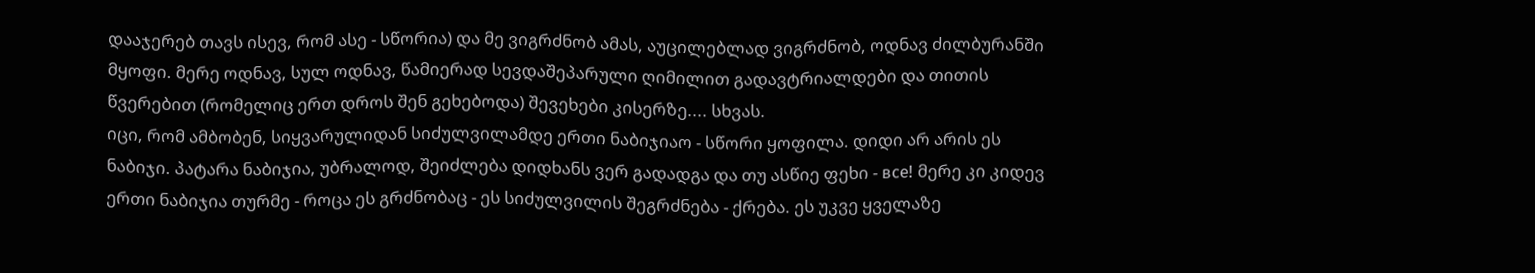დააჯერებ თავს ისევ, რომ ასე - სწორია) და მე ვიგრძნობ ამას, აუცილებლად ვიგრძნობ, ოდნავ ძილბურანში მყოფი. მერე ოდნავ, სულ ოდნავ, წამიერად სევდაშეპარული ღიმილით გადავტრიალდები და თითის წვერებით (რომელიც ერთ დროს შენ გეხებოდა) შევეხები კისერზე.... სხვას.
იცი, რომ ამბობენ, სიყვარულიდან სიძულვილამდე ერთი ნაბიჯიაო - სწორი ყოფილა. დიდი არ არის ეს ნაბიჯი. პატარა ნაბიჯია, უბრალოდ, შეიძლება დიდხანს ვერ გადადგა და თუ ასწიე ფეხი - все! მერე კი კიდევ ერთი ნაბიჯია თურმე - როცა ეს გრძნობაც - ეს სიძულვილის შეგრძნება - ქრება. ეს უკვე ყველაზე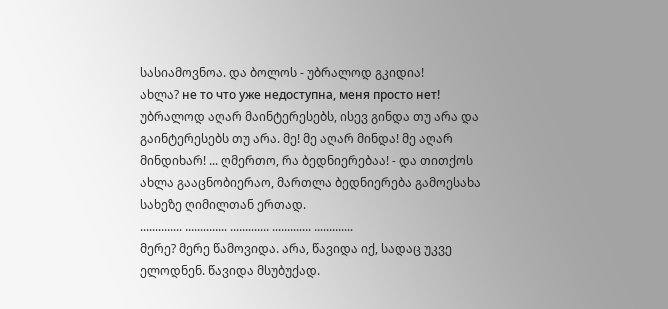სასიამოვნოა. და ბოლოს - უბრალოდ გკიდია!
ახლა? не то что уже недоступна, меня просто нет! უბრალოდ აღარ მაინტერესებს, ისევ გინდა თუ არა და გაინტერესებს თუ არა. მე! მე აღარ მინდა! მე აღარ მინდიხარ! ... ღმერთო, რა ბედნიერებაა! - და თითქოს ახლა გააცნობიერაო, მართლა ბედნიერება გამოესახა სახეზე ღიმილთან ერთად.
.............. .............. ............. ............. .............
მერე? მერე წამოვიდა. არა, წავიდა იქ, სადაც უკვე ელოდნენ. წავიდა მსუბუქად.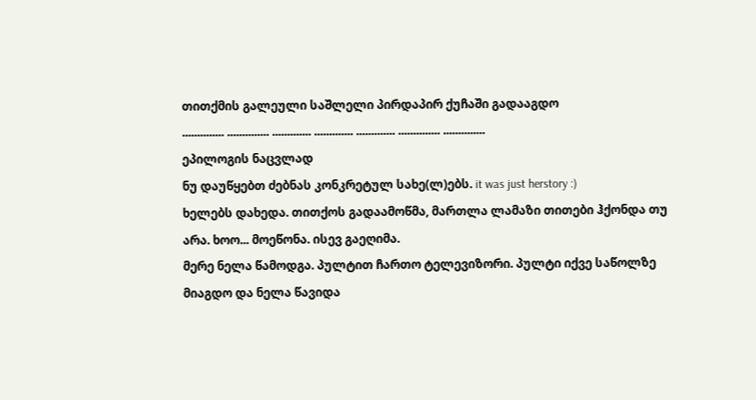თითქმის გალეული საშლელი პირდაპირ ქუჩაში გადააგდო
.............. .............. ............. ............. ............. .............. ..............
ეპილოგის ნაცვლად
ნუ დაუწყებთ ძებნას კონკრეტულ სახე(ლ)ებს. it was just herstory :)
ხელებს დახედა. თითქოს გადაამოწმა, მართლა ლამაზი თითები ჰქონდა თუ არა. ხოო... მოეწონა. ისევ გაეღიმა.
მერე ნელა წამოდგა. პულტით ჩართო ტელევიზორი. პულტი იქვე საწოლზე მიაგდო და ნელა წავიდა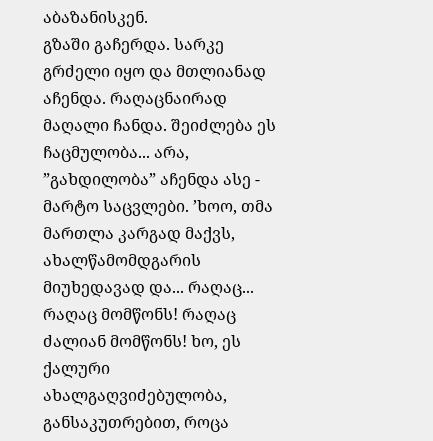აბაზანისკენ.
გზაში გაჩერდა. სარკე გრძელი იყო და მთლიანად აჩენდა. რაღაცნაირად მაღალი ჩანდა. შეიძლება ეს ჩაცმულობა... არა, ”გახდილობა” აჩენდა ასე - მარტო საცვლები. ’ხოო, თმა მართლა კარგად მაქვს, ახალწამომდგარის მიუხედავად და... რაღაც... რაღაც მომწონს! რაღაც ძალიან მომწონს! ხო, ეს ქალური ახალგაღვიძებულობა, განსაკუთრებით, როცა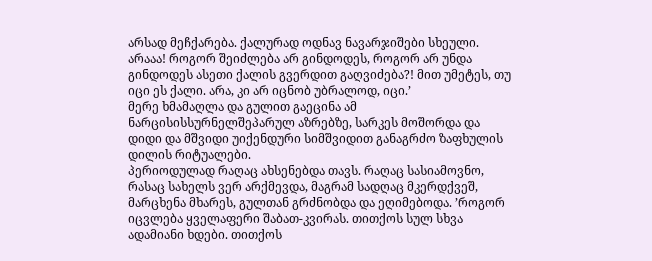არსად მეჩქარება. ქალურად ოდნავ ნავარჯიშები სხეული. არააა! როგორ შეიძლება არ გინდოდეს, როგორ არ უნდა გინდოდეს ასეთი ქალის გვერდით გაღვიძება?! მით უმეტეს, თუ იცი ეს ქალი. არა, კი არ იცნობ უბრალოდ, იცი.’
მერე ხმამაღლა და გულით გაეცინა ამ ნარცისისსურნელშეპარულ აზრებზე, სარკეს მოშორდა და დიდი და მშვიდი უიქენდური სიმშვიდით განაგრძო ზაფხულის დილის რიტუალები.
პერიოდულად რაღაც ახსენებდა თავს. რაღაც სასიამოვნო, რასაც სახელს ვერ არქმევდა, მაგრამ სადღაც მკერდქვეშ, მარცხენა მხარეს, გულთან გრძნობდა და ეღიმებოდა. ’როგორ იცვლება ყველაფერი შაბათ-კვირას. თითქოს სულ სხვა ადამიანი ხდები. თითქოს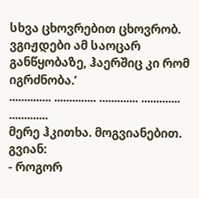სხვა ცხოვრებით ცხოვრობ. ვგიჟდები ამ საოცარ განწყობაზე, ჰაერშიც კი რომ იგრძნობა.’
.............. .............. ............. ............. .............
მერე ჰკითხა. მოგვიანებით. გვიან:
- როგორ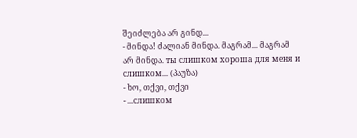შეიძლება არ გინდ...
- მინდა! ძალიან მინდა. მაგრამ... მაგრამ არ მინდა. ты слишком хороша для меня и слишком... (პაუზა)
- ხო, თქვი, თქვი
- ...слишком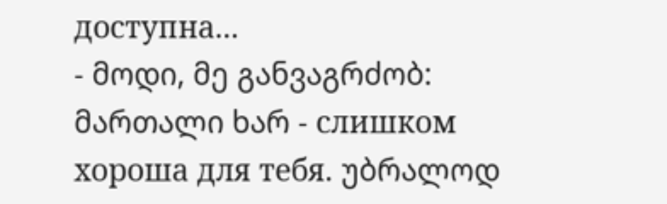доступна...
- მოდი, მე განვაგრძობ: მართალი ხარ - слишком хороша для тебя. უბრალოდ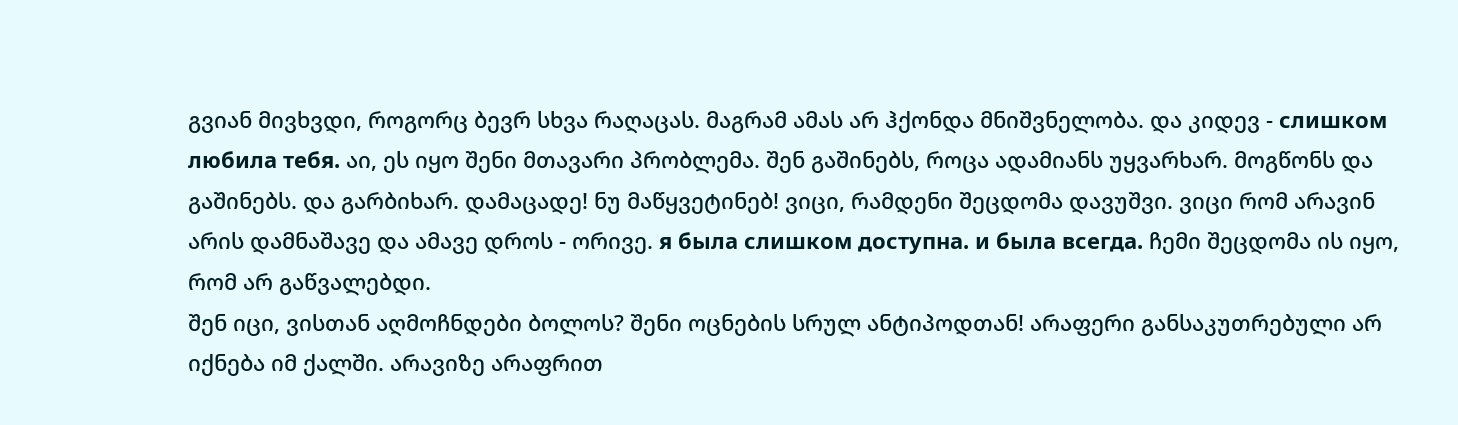გვიან მივხვდი, როგორც ბევრ სხვა რაღაცას. მაგრამ ამას არ ჰქონდა მნიშვნელობა. და კიდევ - слишком любила тебя. აი, ეს იყო შენი მთავარი პრობლემა. შენ გაშინებს, როცა ადამიანს უყვარხარ. მოგწონს და გაშინებს. და გარბიხარ. დამაცადე! ნუ მაწყვეტინებ! ვიცი, რამდენი შეცდომა დავუშვი. ვიცი რომ არავინ არის დამნაშავე და ამავე დროს - ორივე. я была слишком доступна. и была всегда. ჩემი შეცდომა ის იყო, რომ არ გაწვალებდი.
შენ იცი, ვისთან აღმოჩნდები ბოლოს? შენი ოცნების სრულ ანტიპოდთან! არაფერი განსაკუთრებული არ იქნება იმ ქალში. არავიზე არაფრით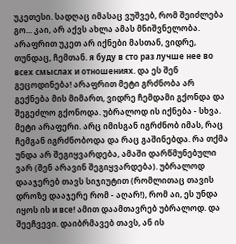უკეთესი. სადღაც იმასაც ვუშვებ, რომ შეიძლება გო... კაი, არ აქვს ახლა ამას მნიშვნელობა. არაფრით უკეთ არ იქნები მასთან, ვიდრე, თუნდაც, ჩემთან. я буду в сто раз лучше нее во всех смыслах и отношениях. და ეს შენ გეცოდინება! არაფრით მეტი გრძნობა არ გექნება მის მიმართ, ვიდრე ჩემდამი გქონდა და შეგეძლო გქონოდა. უბრალოდ ის იქნება - სხვა. მეტი არაფერი. არც იმისგან იგრძნობ იმას, რაც ჩემგან იგრძნობოდა და რაც გაშინებდა. რა თქმა უნდა არ შეგიყვარდება, ამაში დარწმუნებული ვარ (შენ არავინ შეგიყვარდება). უბრალოდ დააჯერებ თავს სიჯიუტით (რომლითაც თავის დროზე დააჯერე რომ - აღარ!), რომ აი, ეს უნდა იყოს ის и все! ამით დაამთავრებ უბრალოდ. და შეეჩვევი. დაიბრმავებ თავს, ან ის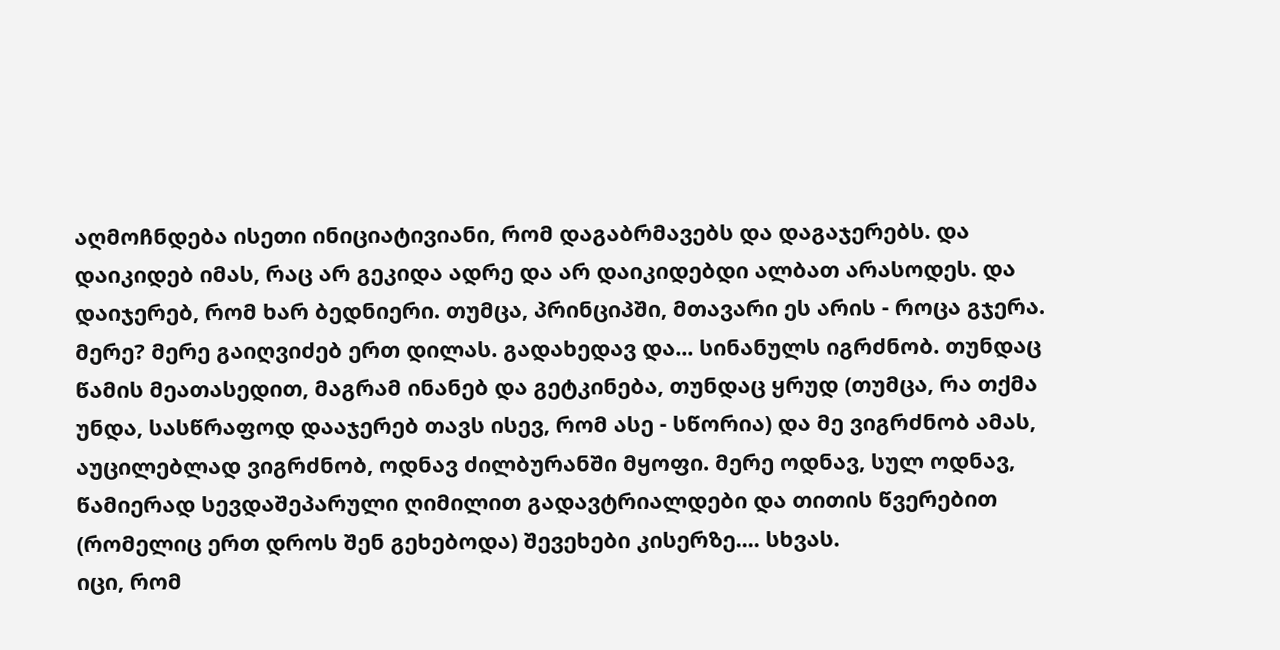აღმოჩნდება ისეთი ინიციატივიანი, რომ დაგაბრმავებს და დაგაჯერებს. და დაიკიდებ იმას, რაც არ გეკიდა ადრე და არ დაიკიდებდი ალბათ არასოდეს. და დაიჯერებ, რომ ხარ ბედნიერი. თუმცა, პრინციპში, მთავარი ეს არის - როცა გჯერა.
მერე? მერე გაიღვიძებ ერთ დილას. გადახედავ და... სინანულს იგრძნობ. თუნდაც წამის მეათასედით, მაგრამ ინანებ და გეტკინება, თუნდაც ყრუდ (თუმცა, რა თქმა უნდა, სასწრაფოდ დააჯერებ თავს ისევ, რომ ასე - სწორია) და მე ვიგრძნობ ამას, აუცილებლად ვიგრძნობ, ოდნავ ძილბურანში მყოფი. მერე ოდნავ, სულ ოდნავ, წამიერად სევდაშეპარული ღიმილით გადავტრიალდები და თითის წვერებით (რომელიც ერთ დროს შენ გეხებოდა) შევეხები კისერზე.... სხვას.
იცი, რომ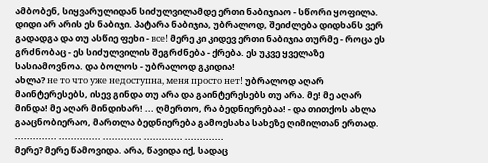ამბობენ, სიყვარულიდან სიძულვილამდე ერთი ნაბიჯიაო - სწორი ყოფილა. დიდი არ არის ეს ნაბიჯი. პატარა ნაბიჯია, უბრალოდ, შეიძლება დიდხანს ვერ გადადგა და თუ ასწიე ფეხი - все! მერე კი კიდევ ერთი ნაბიჯია თურმე - როცა ეს გრძნობაც - ეს სიძულვილის შეგრძნება - ქრება. ეს უკვე ყველაზე სასიამოვნოა. და ბოლოს - უბრალოდ გკიდია!
ახლა? не то что уже недоступна, меня просто нет! უბრალოდ აღარ მაინტერესებს, ისევ გინდა თუ არა და გაინტერესებს თუ არა. მე! მე აღარ მინდა! მე აღარ მინდიხარ! ... ღმერთო, რა ბედნიერებაა! - და თითქოს ახლა გააცნობიერაო, მართლა ბედნიერება გამოესახა სახეზე ღიმილთან ერთად.
.............. .............. ............. ............. .............
მერე? მერე წამოვიდა. არა, წავიდა იქ, სადაც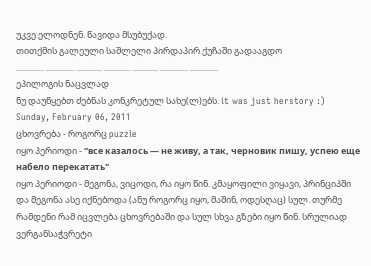უკვე ელოდნენ. წავიდა მსუბუქად.
თითქმის გალეული საშლელი პირდაპირ ქუჩაში გადააგდო
.............. .............. ............. ............. ............. .............. ..............
ეპილოგის ნაცვლად
ნუ დაუწყებთ ძებნას კონკრეტულ სახე(ლ)ებს. it was just herstory :)
Sunday, February 06, 2011
ცხოვრება - როგორც puzzle
იყო პერიოდი - "все казалось — не живу, а так, черновик пишу, успею еще набело перекатать"
იყო პერიოდი - მეგონა, ვიცოდი, რა იყო წინ. კმაყოფილი ვიყავი, პრინციპში და მეგონა ასე იქნებოდა (ანუ როგორც იყო, მაშინ, ოდესღაც) სულ. თურმე რამდენი რამ იცვლება ცხოვრებაში და სულ სხვა გზები იყო წინ. სრულიად ვერგანსაჭვრეტი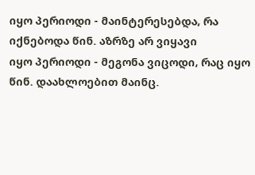იყო პერიოდი - მაინტერესებდა, რა იქნებოდა წინ. აზრზე არ ვიყავი
იყო პერიოდი - მეგონა ვიცოდი, რაც იყო წინ. დაახლოებით მაინც.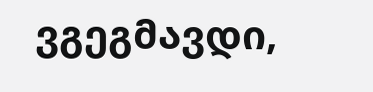ვგეგმავდი,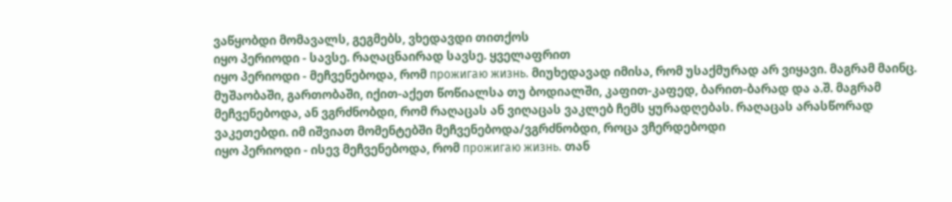ვაწყობდი მომავალს, გეგმებს, ვხედავდი თითქოს
იყო პერიოდი - სავსე. რაღაცნაირად სავსე. ყველაფრით
იყო პერიოდი - მეჩვენებოდა, რომ прожигаю жизнь. მიუხედავად იმისა, რომ უსაქმურად არ ვიყავი. მაგრამ მაინც. მუშაობაში, გართობაში, იქით-აქეთ წოწიალსა თუ ბოდიალში, კაფით-კაფედ, ბარით-ბარად და ა.შ. მაგრამ მეჩვენებოდა, ან ვგრძნობდი, რომ რაღაცას ან ვიღაცას ვაკლებ ჩემს ყურადღებას. რაღაცას არასწორად ვაკეთებდი. იმ იშვიათ მომენტებში მეჩვენებოდა/ვგრძნობდი, როცა ვჩერდებოდი
იყო პერიოდი - ისევ მეჩვენებოდა, რომ прожигаю жизнь. თან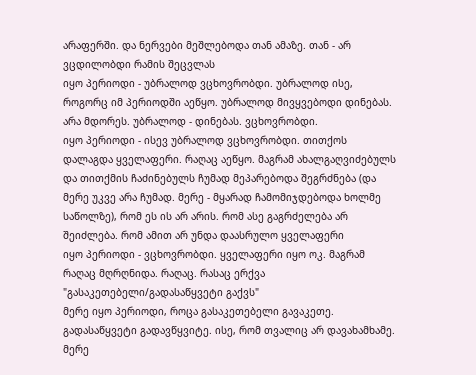არაფერში. და ნერვები მეშლებოდა თან ამაზე. თან - არ ვცდილობდი რამის შეცვლას
იყო პერიოდი - უბრალოდ ვცხოვრობდი. უბრალოდ ისე, როგორც იმ პერიოდში აეწყო. უბრალოდ მივყვებოდი დინებას. არა მდორეს. უბრალოდ - დინებას. ვცხოვრობდი.
იყო პერიოდი - ისევ უბრალოდ ვცხოვრობდი. თითქოს დალაგდა ყველაფერი. რაღაც აეწყო. მაგრამ ახალგაღვიძებულს და თითქმის ჩაძინებულს ჩუმად მეპარებოდა შეგრძნება (და მერე უკვე არა ჩუმად. მერე - მყარად ჩამომიჯდებოდა ხოლმე საწოლზე), რომ ეს ის არ არის. რომ ასე გაგრძელება არ შეიძლება. რომ ამით არ უნდა დაასრულო ყველაფერი
იყო პერიოდი - ვცხოვრობდი. ყველაფერი იყო ოკ. მაგრამ რაღაც მღრღნიდა. რაღაც. რასაც ერქვა "გასაკეთებელი/გადასაწყვეტი გაქვს"
მერე იყო პერიოდი, როცა გასაკეთებელი გავაკეთე. გადასაწყვეტი გადავწყვიტე. ისე, რომ თვალიც არ დავახამხამე. მერე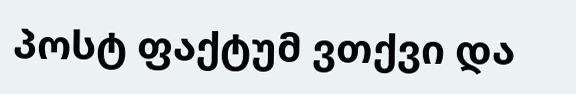პოსტ ფაქტუმ ვთქვი და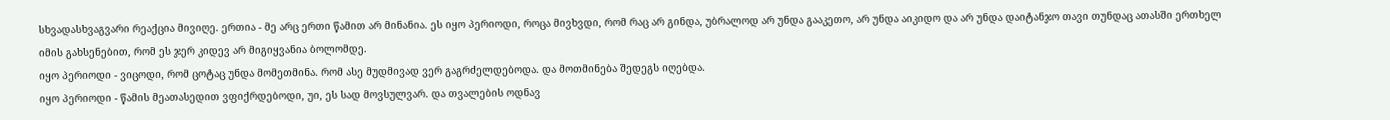სხვადასხვაგვარი რეაქცია მივიღე. ერთია - მე არც ერთი წამით არ მინანია. ეს იყო პერიოდი, როცა მივხვდი, რომ რაც არ გინდა, უბრალოდ არ უნდა გააკეთო, არ უნდა აიკიდო და არ უნდა დაიტანჯო თავი თუნდაც ათასში ერთხელ იმის გახსენებით, რომ ეს ჯერ კიდევ არ მიგიყვანია ბოლომდე.
იყო პერიოდი - ვიცოდი, რომ ცოტაც უნდა მომეთმინა. რომ ასე მუდმივად ვერ გაგრძელდებოდა. და მოთმინება შედეგს იღებდა.
იყო პერიოდი - წამის მეათასედით ვფიქრდებოდი, უი, ეს სად მოვსულვარ. და თვალების ოდნავ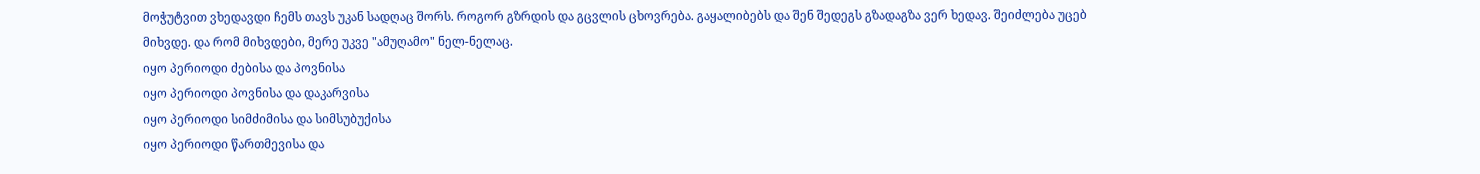მოჭუტვით ვხედავდი ჩემს თავს უკან სადღაც შორს. როგორ გზრდის და გცვლის ცხოვრება. გაყალიბებს და შენ შედეგს გზადაგზა ვერ ხედავ. შეიძლება უცებ მიხვდე. და რომ მიხვდები, მერე უკვე "ამუღამო" ნელ-ნელაც.
იყო პერიოდი ძებისა და პოვნისა
იყო პერიოდი პოვნისა და დაკარვისა
იყო პერიოდი სიმძიმისა და სიმსუბუქისა
იყო პერიოდი წართმევისა და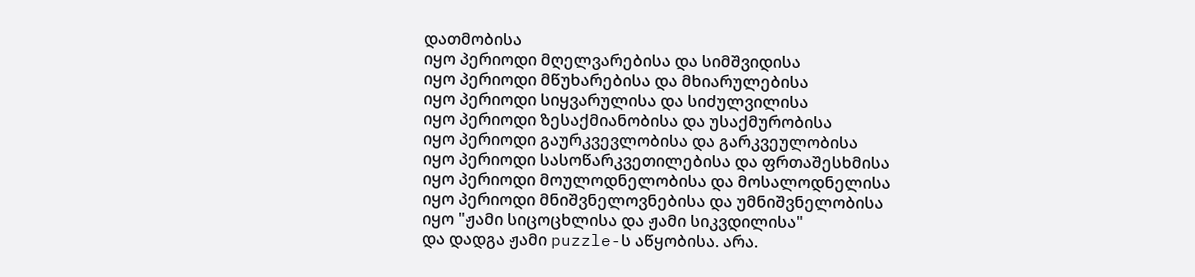დათმობისა
იყო პერიოდი მღელვარებისა და სიმშვიდისა
იყო პერიოდი მწუხარებისა და მხიარულებისა
იყო პერიოდი სიყვარულისა და სიძულვილისა
იყო პერიოდი ზესაქმიანობისა და უსაქმურობისა
იყო პერიოდი გაურკვევლობისა და გარკვეულობისა
იყო პერიოდი სასოწარკვეთილებისა და ფრთაშესხმისა
იყო პერიოდი მოულოდნელობისა და მოსალოდნელისა
იყო პერიოდი მნიშვნელოვნებისა და უმნიშვნელობისა
იყო "ჟამი სიცოცხლისა და ჟამი სიკვდილისა"
და დადგა ჟამი puzzle-ს აწყობისა. არა.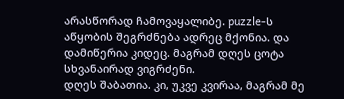არასწორად ჩამოვაყალიბე. puzzle-ს აწყობის შეგრძნება ადრეც მქონია. და დამიწერია კიდეც. მაგრამ დღეს ცოტა სხვანაირად ვიგრძენი.
დღეს შაბათია. კი, უკვე კვირაა, მაგრამ მე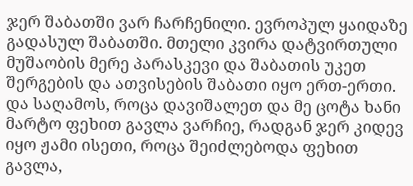ჯერ შაბათში ვარ ჩარჩენილი. ევროპულ ყაიდაზე გადასულ შაბათში. მთელი კვირა დატვირთული მუშაობის მერე პარასკევი და შაბათის უკეთ შერგების და ათვისების შაბათი იყო ერთ-ერთი.
და საღამოს, როცა დავიშალეთ და მე ცოტა ხანი მარტო ფეხით გავლა ვარჩიე, რადგან ჯერ კიდევ იყო ჟამი ისეთი, როცა შეიძლებოდა ფეხით გავლა,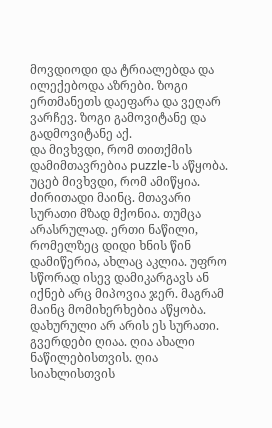მოვდიოდი და ტრიალებდა და ილექებოდა აზრები. ზოგი ერთმანეთს დაეფარა და ვეღარ ვარჩევ. ზოგი გამოვიტანე და გადმოვიტანე აქ.
და მივხვდი, რომ თითქმის დამიმთავრებია puzzle-ს აწყობა. უცებ მივხვდი, რომ ამიწყია. ძირითადი მაინც. მთავარი სურათი მზად მქონია. თუმცა არასრულად. ერთი ნაწილი, რომელზეც დიდი ხნის წინ დამიწერია, ახლაც აკლია. უფრო სწორად ისევ დამიკარგავს ან იქნებ არც მიპოვია ჯერ. მაგრამ მაინც მომიხერხებია აწყობა.
დახურული არ არის ეს სურათი. გვერდები ღიაა. ღია ახალი ნაწილებისთვის. ღია სიახლისთვის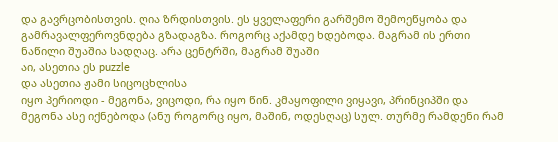და გავრცობისთვის. ღია ზრდისთვის. ეს ყველაფერი გარშემო შემოეწყობა და გამრავალფეროვნდება გზადაგზა. როგორც აქამდე ხდებოდა. მაგრამ ის ერთი ნაწილი შუაშია სადღაც. არა ცენტრში, მაგრამ შუაში
აი, ასეთია ეს puzzle
და ასეთია ჟამი სიცოცხლისა
იყო პერიოდი - მეგონა, ვიცოდი, რა იყო წინ. კმაყოფილი ვიყავი, პრინციპში და მეგონა ასე იქნებოდა (ანუ როგორც იყო, მაშინ, ოდესღაც) სულ. თურმე რამდენი რამ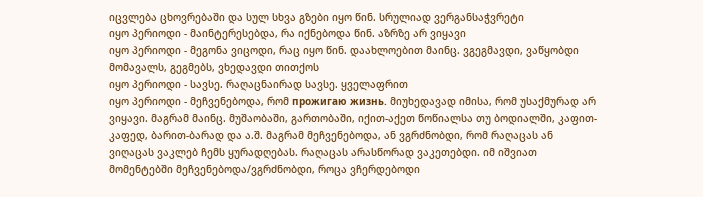იცვლება ცხოვრებაში და სულ სხვა გზები იყო წინ. სრულიად ვერგანსაჭვრეტი
იყო პერიოდი - მაინტერესებდა, რა იქნებოდა წინ. აზრზე არ ვიყავი
იყო პერიოდი - მეგონა ვიცოდი, რაც იყო წინ. დაახლოებით მაინც. ვგეგმავდი, ვაწყობდი მომავალს, გეგმებს, ვხედავდი თითქოს
იყო პერიოდი - სავსე. რაღაცნაირად სავსე. ყველაფრით
იყო პერიოდი - მეჩვენებოდა, რომ прожигаю жизнь. მიუხედავად იმისა, რომ უსაქმურად არ ვიყავი. მაგრამ მაინც. მუშაობაში, გართობაში, იქით-აქეთ წოწიალსა თუ ბოდიალში, კაფით-კაფედ, ბარით-ბარად და ა.შ. მაგრამ მეჩვენებოდა, ან ვგრძნობდი, რომ რაღაცას ან ვიღაცას ვაკლებ ჩემს ყურადღებას. რაღაცას არასწორად ვაკეთებდი. იმ იშვიათ მომენტებში მეჩვენებოდა/ვგრძნობდი, როცა ვჩერდებოდი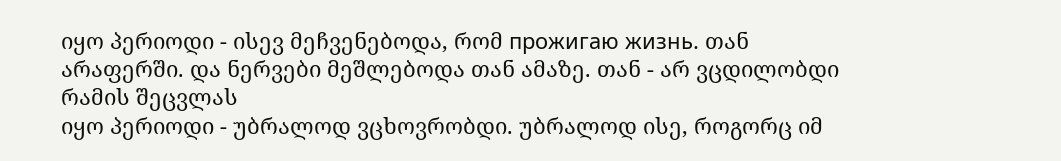იყო პერიოდი - ისევ მეჩვენებოდა, რომ прожигаю жизнь. თან არაფერში. და ნერვები მეშლებოდა თან ამაზე. თან - არ ვცდილობდი რამის შეცვლას
იყო პერიოდი - უბრალოდ ვცხოვრობდი. უბრალოდ ისე, როგორც იმ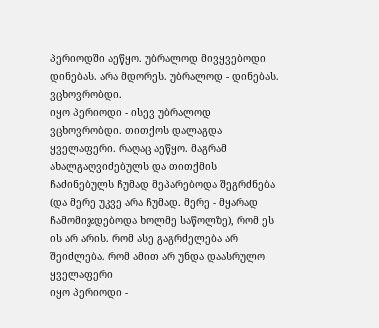პერიოდში აეწყო. უბრალოდ მივყვებოდი დინებას. არა მდორეს. უბრალოდ - დინებას. ვცხოვრობდი.
იყო პერიოდი - ისევ უბრალოდ ვცხოვრობდი. თითქოს დალაგდა ყველაფერი. რაღაც აეწყო. მაგრამ ახალგაღვიძებულს და თითქმის ჩაძინებულს ჩუმად მეპარებოდა შეგრძნება (და მერე უკვე არა ჩუმად. მერე - მყარად ჩამომიჯდებოდა ხოლმე საწოლზე), რომ ეს ის არ არის. რომ ასე გაგრძელება არ შეიძლება. რომ ამით არ უნდა დაასრულო ყველაფერი
იყო პერიოდი -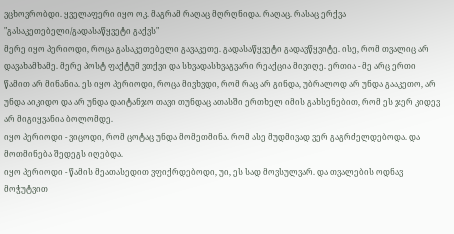ვცხოვრობდი. ყველაფერი იყო ოკ. მაგრამ რაღაც მღრღნიდა. რაღაც. რასაც ერქვა "გასაკეთებელი/გადასაწყვეტი გაქვს"
მერე იყო პერიოდი, როცა გასაკეთებელი გავაკეთე. გადასაწყვეტი გადავწყვიტე. ისე, რომ თვალიც არ დავახამხამე. მერე პოსტ ფაქტუმ ვთქვი და სხვადასხვაგვარი რეაქცია მივიღე. ერთია - მე არც ერთი წამით არ მინანია. ეს იყო პერიოდი, როცა მივხვდი, რომ რაც არ გინდა, უბრალოდ არ უნდა გააკეთო, არ უნდა აიკიდო და არ უნდა დაიტანჯო თავი თუნდაც ათასში ერთხელ იმის გახსენებით, რომ ეს ჯერ კიდევ არ მიგიყვანია ბოლომდე.
იყო პერიოდი - ვიცოდი, რომ ცოტაც უნდა მომეთმინა. რომ ასე მუდმივად ვერ გაგრძელდებოდა. და მოთმინება შედეგს იღებდა.
იყო პერიოდი - წამის მეათასედით ვფიქრდებოდი, უი, ეს სად მოვსულვარ. და თვალების ოდნავ მოჭუტვით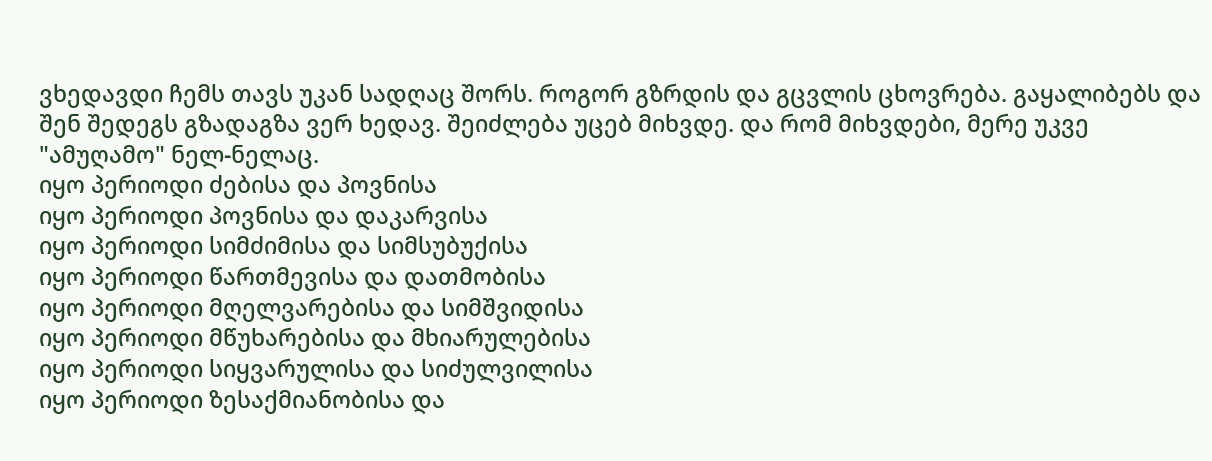ვხედავდი ჩემს თავს უკან სადღაც შორს. როგორ გზრდის და გცვლის ცხოვრება. გაყალიბებს და შენ შედეგს გზადაგზა ვერ ხედავ. შეიძლება უცებ მიხვდე. და რომ მიხვდები, მერე უკვე "ამუღამო" ნელ-ნელაც.
იყო პერიოდი ძებისა და პოვნისა
იყო პერიოდი პოვნისა და დაკარვისა
იყო პერიოდი სიმძიმისა და სიმსუბუქისა
იყო პერიოდი წართმევისა და დათმობისა
იყო პერიოდი მღელვარებისა და სიმშვიდისა
იყო პერიოდი მწუხარებისა და მხიარულებისა
იყო პერიოდი სიყვარულისა და სიძულვილისა
იყო პერიოდი ზესაქმიანობისა და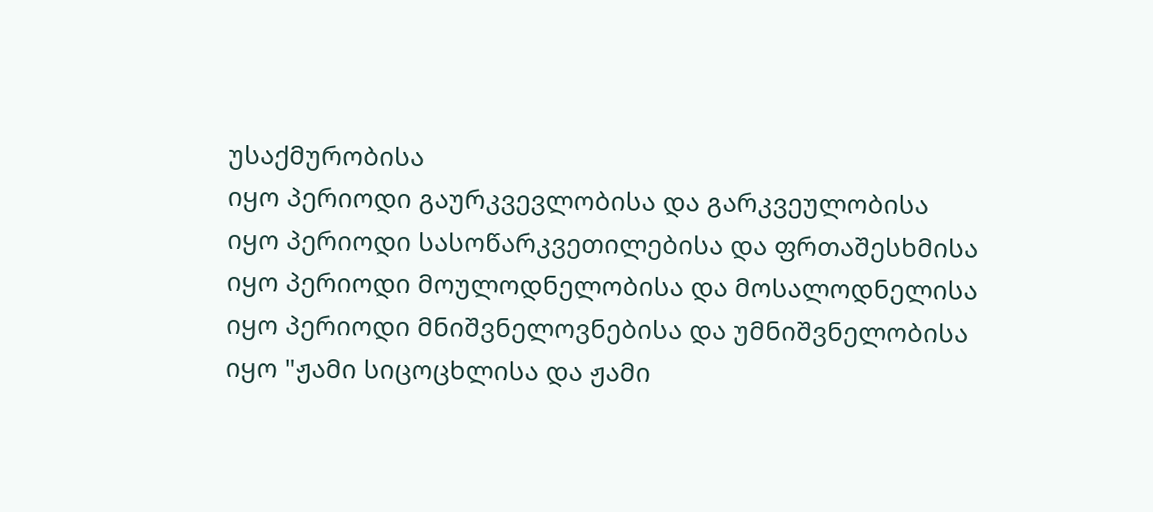უსაქმურობისა
იყო პერიოდი გაურკვევლობისა და გარკვეულობისა
იყო პერიოდი სასოწარკვეთილებისა და ფრთაშესხმისა
იყო პერიოდი მოულოდნელობისა და მოსალოდნელისა
იყო პერიოდი მნიშვნელოვნებისა და უმნიშვნელობისა
იყო "ჟამი სიცოცხლისა და ჟამი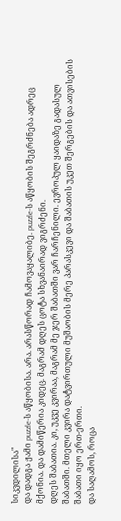სიკვდილისა"
და დადგა ჟამი puzzle-ს აწყობისა. არა. არასწორად ჩამოვაყალიბე. puzzle-ს აწყობის შეგრძნება ადრეც მქონია. და დამიწერია კიდეც. მაგრამ დღეს ცოტა სხვანაირად ვიგრძენი.
დღეს შაბათია. კი, უკვე კვირაა, მაგრამ მე ჯერ შაბათში ვარ ჩარჩენილი. ევროპულ ყაიდაზე გადასულ შაბათში. მთელი კვირა დატვირთული მუშაობის მერე პარასკევი და შაბათის უკეთ შერგების და ათვისების შაბათი იყო ერთ-ერთი.
და საღამოს, როცა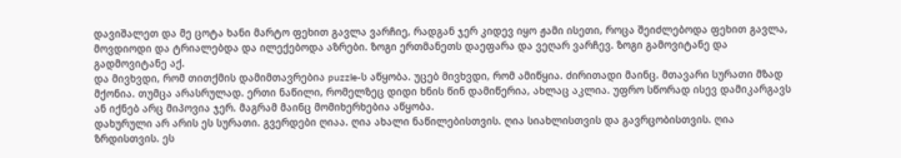დავიშალეთ და მე ცოტა ხანი მარტო ფეხით გავლა ვარჩიე, რადგან ჯერ კიდევ იყო ჟამი ისეთი, როცა შეიძლებოდა ფეხით გავლა, მოვდიოდი და ტრიალებდა და ილექებოდა აზრები. ზოგი ერთმანეთს დაეფარა და ვეღარ ვარჩევ. ზოგი გამოვიტანე და გადმოვიტანე აქ.
და მივხვდი, რომ თითქმის დამიმთავრებია puzzle-ს აწყობა. უცებ მივხვდი, რომ ამიწყია. ძირითადი მაინც. მთავარი სურათი მზად მქონია. თუმცა არასრულად. ერთი ნაწილი, რომელზეც დიდი ხნის წინ დამიწერია, ახლაც აკლია. უფრო სწორად ისევ დამიკარგავს ან იქნებ არც მიპოვია ჯერ. მაგრამ მაინც მომიხერხებია აწყობა.
დახურული არ არის ეს სურათი. გვერდები ღიაა. ღია ახალი ნაწილებისთვის. ღია სიახლისთვის და გავრცობისთვის. ღია ზრდისთვის. ეს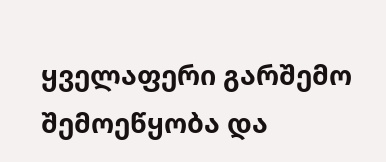ყველაფერი გარშემო შემოეწყობა და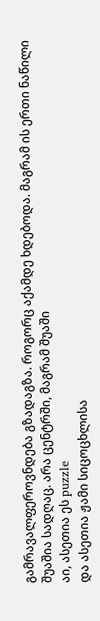გამრავალფეროვნდება გზადაგზა. როგორც აქამდე ხდებოდა. მაგრამ ის ერთი ნაწილი შუაშია სადღაც. არა ცენტრში, მაგრამ შუაში
აი, ასეთია ეს puzzle
და ასეთია ჟამი სიცოცხლისა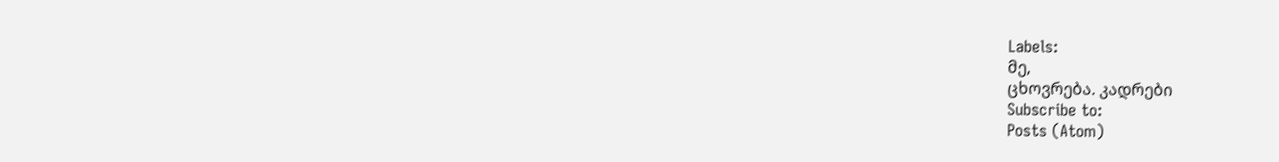Labels:
მე,
ცხოვრება. კადრები
Subscribe to:
Posts (Atom)